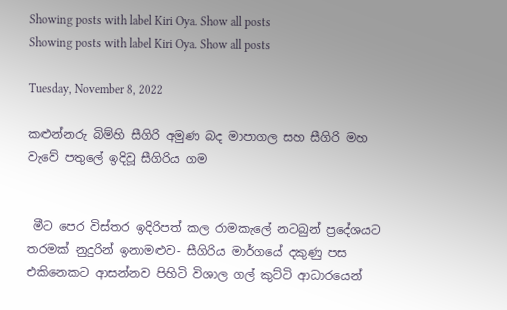Showing posts with label Kiri Oya. Show all posts
Showing posts with label Kiri Oya. Show all posts

Tuesday, November 8, 2022

කළුන්නරු බිම්හි සීගිරි අමුණ බද මාපාගල සහ සීගිරි මහ වැවේ පතුලේ ඉදිවූ සීගිරිය ගම


 මීට පෙර විස්තර ඉදිරිපත් කල රාමකැලේ නටබුන් ප්‍රදේශයට තරමක් නුදුරින් ඉනාමළුව- සීගිරිය මාර්ගයේ දකුණු පස එකිනෙකට ආසන්නව පිහිටි විශාල ගල් කුට්ටි ආධාරයෙන්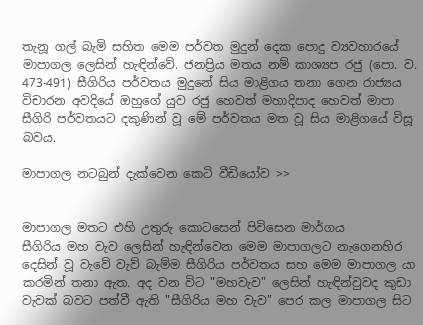තැනූ ගල් බැමි සහිත මෙම පර්වත මුදුන් දෙක පොදු ව්‍යවහාරයේ මාපාගල ලෙසින් හැඳින්වේ. ජනප්‍රිය මතය නම් කාශ්‍යප රජු (පො. ව. 473-491) සීගිරිය පර්වතය මුදුනේ සිය මාළිගය තනා ගෙන රාජ්‍යය විචාරන අවදියේ ඔහුගේ යුව රජු හෙවත් මහාදිපාද හෙවත් මාපා සීගිරි පර්වතයට දකුණින් වූ මේ පර්වතය මත වූ සිය මාළිගයේ විසූ බවය.

මාපාගල නටබුන් දැක්වෙන කෙටි වීඩියෝව >>


මාපාගල මතට එහි උතුරු කොටසෙන් පිවිසෙන මාර්ගය
සීගිරිය මහ වැව ලෙසින් හැඳින්වෙන මෙම මාපාගලට නැගෙනහිර දෙසින් වූ වැවේ වැව් බැම්ම සීගිරිය පර්වතය සහ මෙම මාපාගල යා කරමින් තනා ඇත. අද වන විට "මහවැව" ලෙසින් හැඳින්වුවද කුඩා වැවක් බවට පත්වී ඇති "සීගිරිය මහ වැව" පෙර කල මාපාගල සිට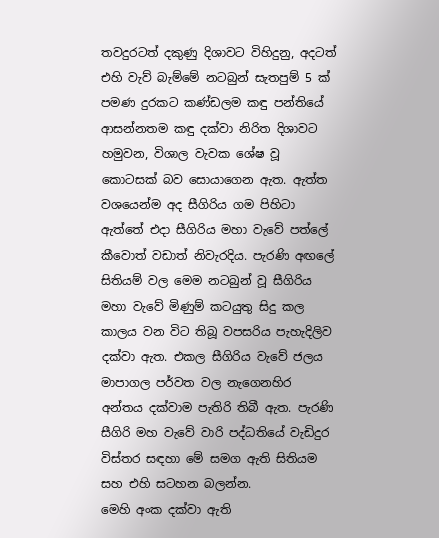තවදුරටත් දකුණු දිශාවට විහිදුනු, අදටත් එහි වැව් බැම්මේ නටබුන් සැතපුම් 5 ක් පමණ දුරකට කණ්ඩලම කඳු පන්තියේ ආසන්නතම කඳු දක්වා නිරිත දිශාවට හමුවන, විශාල වැවක ශේෂ වූ කොටසක් බව සොයාගෙන ඇත. ඇත්ත වශයෙන්ම අද සීගිරිය ගම පිහිටා ඇත්තේ එදා සීගිරිය මහා වැවේ පත්ලේ කීවොත් වඩාත් නිවැරදිය. පැරණි අඟලේ සිතියම් වල මෙම නටබුන් වූ සීගිරිය මහා වැවේ මිණුම් කටයුතු සිදු කල කාලය වන විට තිබූ වපසරිය පැහැදිලිව දක්වා ඇත. එකල සීගිරිය වැවේ ජලය මාපාගල පර්වත වල නැගෙනහිර අන්තය දක්වාම පැතිරි තිබී ඇත. පැරණි සීගිරි මහ වැවේ වාරි පද්ධතියේ වැඩිදුර විස්තර සඳහා මේ සමග ඇති සිතියම සහ එහි සටහන බලන්න.
මෙහි අංක දක්වා ඇති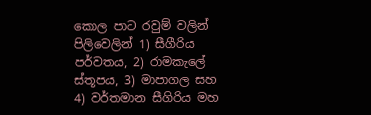කොල පාට රවුම් වලින් පිලිවෙලින් 1) සීගීරිය පර්වතය, 2) රාමකැලේ ස්තූපය, 3) මාපාගල සහ 4) වර්තමාන සීගිරිය මහ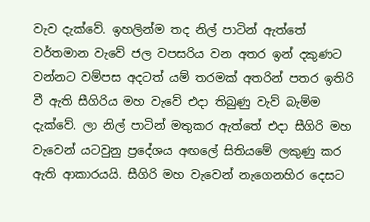වැව දැක්වේ. ඉහලින්ම තද නිල් පාටින් ඇත්තේ වර්තමාන වැවේ ජල වපසරිය වන අතර ඉන් දකුණට වන්නට වම්පස අදටත් යම් තරමක් අතරින් පතර ඉතිරි වී ඇති සීගිරිය මහ වැවේ එදා තිබුණු වැව් බැම්ම දැක්වේ. ලා නිල් පාටින් මතුකර ඇත්තේ එදා සීගිරි මහ වැවෙන් යටවුනු ප්‍රදේශය අඟලේ සිතියමේ ලකුණු කර ඇති ආකාරයයි. සීගිරි මහ වැවෙන් නැගෙනහිර දෙසට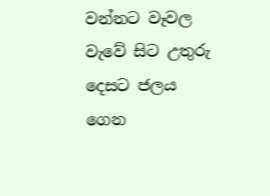වන්නට වෑවල වැවේ සිට උතුරු දෙසට ජලය ගෙන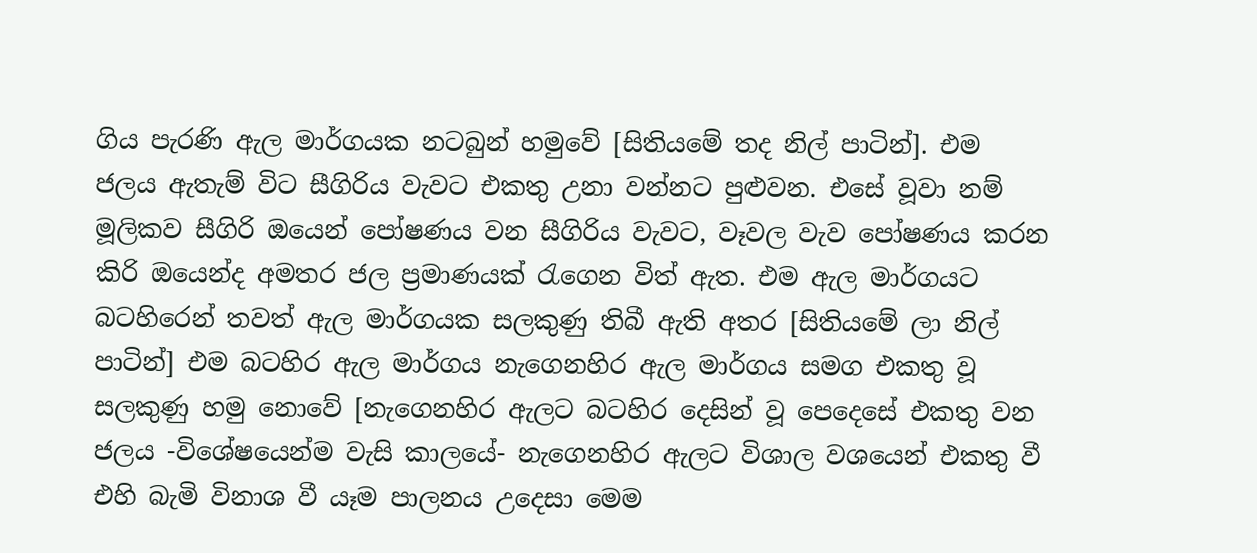ගිය පැරණි ඇල මාර්ගයක නටබුන් හමුවේ [සිතියමේ තද නිල් පාටින්]. එම ජලය ඇතැම් විට සීගිරිය වැවට එකතු උනා වන්නට පුළුවන. එසේ වූවා නම් මූලිකව සීගිරි ඔයෙන් පෝෂණය වන සීගිරිය වැවට, වෑවල වැව පෝෂණය කරන කිරි ඔයෙන්ද අමතර ජල ප්‍රමාණයක් රැගෙන විත් ඇත. එම ඇල මාර්ගයට බටහිරෙන් තවත් ඇල මාර්ගයක සලකුණු තිබී ඇති අතර [සිතියමේ ලා නිල් පාටින්] එම බටහිර ඇල මාර්ගය නැගෙනහිර ඇල මාර්ගය සමග එකතු වූ සලකුණු හමු නොවේ [නැගෙනහිර ඇලට බටහිර දෙසින් වූ පෙදෙසේ එකතු වන ජලය -විශේෂයෙන්ම වැසි කාලයේ- නැගෙනහිර ඇලට විශාල වශයෙන් එකතු වී එහි බැමි විනාශ වී යෑම පාලනය උදෙසා මෙම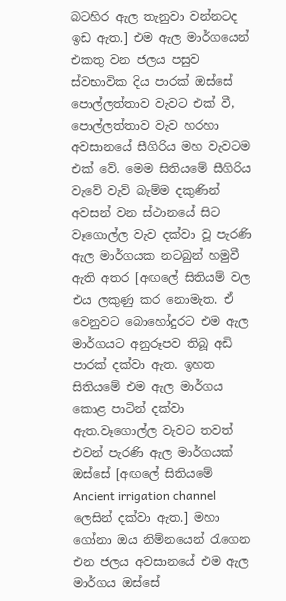බටහිර ඇල තැනුවා වන්නටද ඉඩ ඇත.] එම ඇල මාර්ගයෙන් එකතු වන ජලය පසුව ස්වභාවික දිය පාරක් ඔස්සේ පොල්ලත්තාව වැවට එක් වී, පොල්ලත්තාව වැව හරහා අවසානයේ සීගිරිය මහ වැවටම එක් වේ. මෙම සිතියමේ සීගිරිය වැවේ වැව් බැම්ම දකුණින් අවසන් වන ස්ථානයේ සිට වෑගොල්ල වැව දක්වා වූ පැරණි ඇල මාර්ගයක නටබුන් හමුවී ඇති අතර [අඟලේ සිතියම් වල එය ලකුණු කර නොමැත. ඒ වෙනුවට බොහෝදුරට එම ඇල මාර්ගයට අනුරූපව තිබූ අඩි පාරක් දක්වා ඇත. ඉහත සිතියමේ එම ඇල මාර්ගය කොළ පාටින් දක්වා ඇත.වෑගොල්ල වැවට තවත් එවන් පැරණි ඇල මාර්ගයක් ඔස්සේ [අඟලේ සිතියමේ Ancient irrigation channel ලෙසින් දක්වා ඇත.] මහා ගෝනා ඔය නිම්නයෙන් රැගෙන එන ජලය අවසානයේ එම ඇල මාර්ගය ඔස්සේ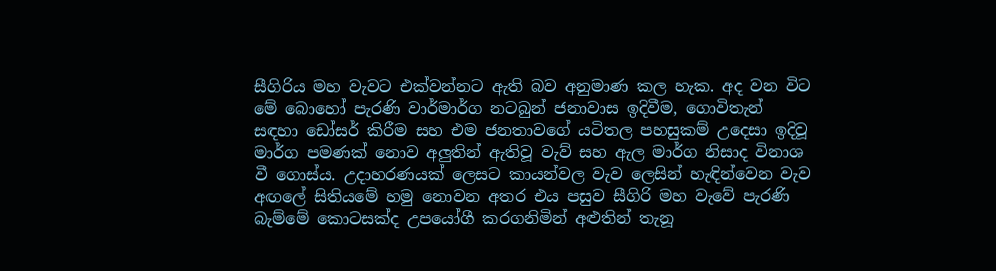සීගිරිය මහ වැවට එක්වන්නට ඇති බව අනුමාණ කල හැක. අද වන විට මේ බොහෝ පැරණි වාර්මාර්ග නටබුන් ජනාවාස ඉදිවීම, ගොවිතැන් සඳහා ඩෝසර් කිරීම සහ එම ජනතාවගේ යටිතල පහසුකම් උදෙසා ඉදිවූ මාර්ග පමණක් නොව අලුතින් ඇතිවූ වැව් සහ ඇල මාර්ග නිසාද විනාශ වී ගොස්ය. උදාහරණයක් ලෙසට කායන්වල වැව ලෙසින් හැඳින්වෙන වැව අඟලේ සිතියමේ හමු නොවන අතර එය පසුව සීගිරි මහ වැවේ පැරණි බැම්මේ කොටසක්ද උපයෝගී කරගනිමින් අළුතින් තැනූ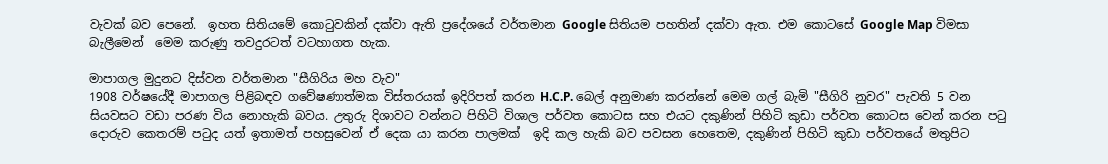වැවක් බව පෙනේ.  ඉහත සිතියමේ කොටුවකින් දක්වා ඇති ප්‍රදේශයේ වර්තමාන Google සිතියම පහතින් දක්වා ඇත. එම කොටසේ Google Map විමසා බැලීමෙන්  මෙම කරුණු තවදුරටත් වටහාගත හැක.

මාපාගල මුදුනට දිස්වන වර්තමාන "සීගිරිය මහ වැව"
1908 වර්ෂයේදී මාපාගල පිළිබඳව ගවේෂණාත්මක විස්තරයක් ඉදිරිපත් කරන H.C.P. බෙල් අනුමාණ කරන්නේ මෙම ගල් බැමි "සීගිරි නුවර" පැවති 5 වන සියවසට වඩා පරණ විය නොහැකි බවය. උතුරු දිශාවට වන්නට පිහිටි විශාල පර්වත කොටස සහ එයට දකුණින් පිහිටි කුඩා පර්වත කොටස වෙන් කරන පටු දොරුව කෙතරම් පටුද යත් ඉතාමත් පහසුවෙන් ඒ දෙක යා කරන පාලමක්  ඉදි කල හැකි බව පවසන හෙතෙම, දකුණින් පිහිටි කුඩා පර්වතයේ මතුපිට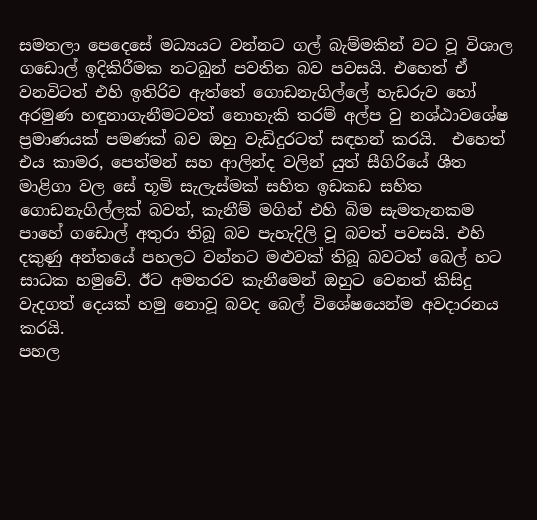සමතලා පෙදෙසේ මධ්‍යයට වන්නට ගල් බැම්මකින් වට වූ විශාල ගඩොල් ඉදිකිරීමක නටබුන් පවතින බව පවසයි. එහෙත් ඒ වනවිටත් එහි ඉතිරිව ඇත්තේ ගොඩනැගිල්ලේ හැඩරුව හෝ අරමුණ හඳුනාගැනීමටවත් නොහැකි තරම් අල්ප වු නශ්ඨාවශේෂ ප්‍රමාණයක් පමණක් බව ඔහු වැඩිදුරටත් සඳහන් කරයි.  එහෙත් එය කාමර, පෙත්මන් සහ ආලින්ද වලින් යුත් සීගිරියේ ශීත මාළිගා වල සේ භූමි සැලැස්මක් සහිත ඉඩකඩ සහිත ගොඩනැගිල්ලක් බවත්, කැනීම් මගින් එහි බිම සැමතැනකම පාහේ ගඩොල් අතුරා තිබූ බව පැහැදිලි වූ බවත් පවසයි. එහි දකුණු අන්තයේ පහලට වන්නට මළුවක් තිබූ බවටත් බෙල් හට සාධක හමුවේ. ඊට අමතරව කැනීමෙන් ඔහුට වෙනත් කිසිදු වැදගත් දෙයක් හමු නොවූ බවද බෙල් විශේෂයෙන්ම අවදාරනය කරයි.
පහල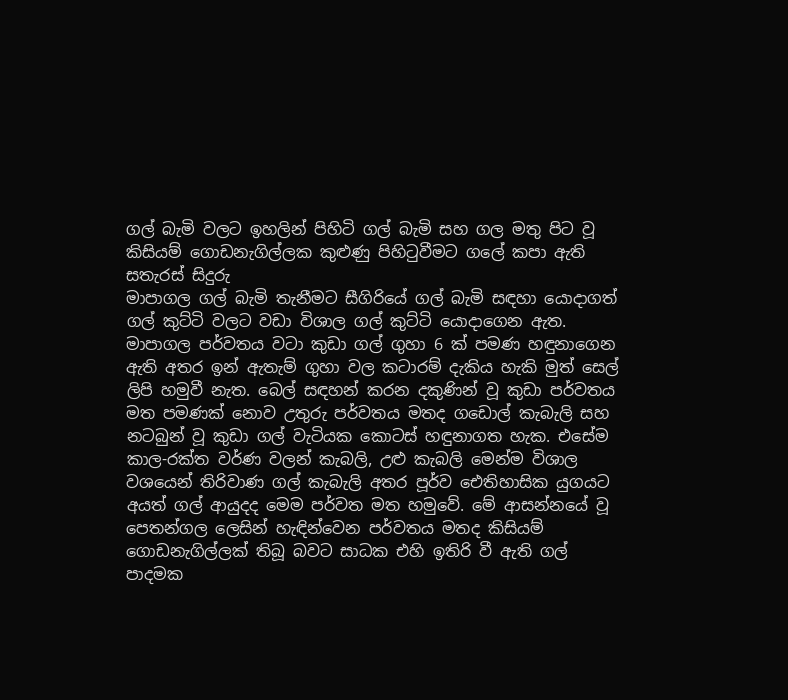ගල් බැමි වලට ඉහලින් පිහිටි ගල් බැමි සහ ගල මතු පිට වූ කිසියම් ගොඩනැගිල්ලක කුළුණු පිහිටුවීමට ගලේ කපා ඇති සතැරස් සිදුරු
මාපාගල ගල් බැමි තැනීමට සීගිරියේ ගල් බැමි සඳහා යොදාගත් ගල් කුට්ටි වලට වඩා විශාල ගල් කුට්ටි යොදාගෙන ඇත. මාපාගල පර්වතය වටා කුඩා ගල් ගුහා 6 ක් පමණ හඳුනාගෙන ඇති අතර ඉන් ඇතැම් ගුහා වල කටාරම් දැකිය හැකි මුත් සෙල් ලිපි හමුවී නැත. බෙල් සඳහන් කරන දකුණින් වූ කුඩා පර්වතය මත පමණක් නොව උතුරු පර්වතය මතද ගඩොල් කැබැලි සහ නටබුන් වූ කුඩා ගල් වැටියක කොටස් හඳුනාගත හැක. එසේම කාල-රක්ත වර්ණ වලන් කැබලි, උළු කැබලි මෙන්ම විශාල වශයෙන් තිරිවාණ ගල් කැබැලි අතර පූර්ව ඓතිහාසික යුගයට අයත් ගල් ආයුදද මෙම පර්වත මත හමුවේ. මේ ආසන්නයේ වූ පෙතන්ගල ලෙසින් හැඳින්වෙන පර්වතය මතද කිසියම් ගොඩනැගිල්ලක් තිබූ බවට සාධක එහි ඉතිරි වී ඇති ගල් පාදමක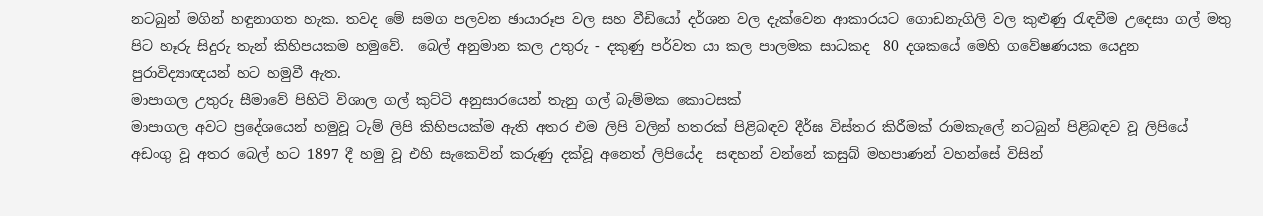නටබුන් මගින් හඳුනාගත හැක. තවද මේ සමග පලවන ඡායාරූප වල සහ වීඩියෝ දර්ශන වල දැක්වෙන ආකාරයට ගොඩනැගිලි වල කුළුණු රැඳවීම උදෙසා ගල් මතු පිට හෑරු සිදුරු තැන් කිහිපයකම හමුවේ.  බෙල් අනුමාන කල උතුරු - දකුණු පර්වත යා කල පාලමක සාධකද  80 දශකයේ මෙහි ගවේෂණයක යෙදුන පුරාවිද්‍යාඥයන් හට හමුවී ඇත.
මාපාගල උතුරු සීමාවේ පිහිටි විශාල ගල් කුට්ටි අනුසාරයෙන් තැනු ගල් බැම්මක කොටසක්
මාපාගල අවට ප්‍රදේශයෙන් හමුවූ ටැම් ලිපි කිහිපයක්ම ඇති අතර එම ලිපි වලින් හතරක් පිළිබඳව දීර්ඝ විස්තර කිරීමක් රාමකැලේ නටබුන් පිළිබඳව වූ ලිපියේ අඩංගු වූ අතර බෙල් හට 1897 දී හමු වූ එහි සැකෙවින් කරුණු දක්වූ අනෙත් ලිපියේද  සඳහන් වන්නේ කසුබ් මහපාණන් වහන්සේ විසින්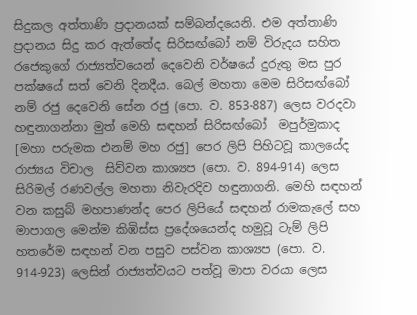සිදුකල අත්තාණි ප්‍රදානයක් සම්බන්දයෙනි. එම අත්තාණි ප්‍රදානය සිදු කර ඇත්තේද සිරිසඟ්බෝ නම් විරුදය සහිත රජෙකුගේ රාජ්‍යත්වයෙන් දෙවෙනි වර්ෂයේ දුරුතු මස පුර පක්ෂයේ සත් වෙනි දිනදීය. බෙල් මහතා මෙම සිරිසඟ්බෝ නම් රජු දෙවෙනි සේන රජු (පො. ව. 853-887) ලෙස වරදවා හඳුනාගන්නා මුත් මෙහි සඳහන් සිරිසඟ්බෝ  මපුර්මුකාද [මහා පරුමක එනම් මහ රජු] පෙර ලිපි පිහිටවූ කාලයේද රාජ්‍යය විචාල  සිව්වන කාශ්‍යප (පො. ව. 894-914) ලෙස සිරිමල් රණවල්ල මහතා නිවැරදිව හඳුනාගනි. මෙහි සඳහන් වන කසුබ් මහපාණන්ද පෙර ලිපියේ සඳහන් රාමකැලේ සහ මාපාගල මෙන්ම කිඹිස්ස ප්‍රදේශයෙන්ද හමුවූ ටැම් ලිපි හතරේම සඳහන් වන පසුව පස්වන කාශ්‍යප (පො. ව. 914-923) ලෙසින් රාජ්‍යත්වයට පත්වූ මාපා වරයා ලෙස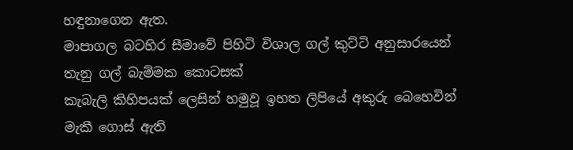හඳුනාගෙන ඇත.
මාපාගල බටහිර සීමාවේ පිහිටි විශාල ගල් කුට්ටි අනුසාරයෙන් තැනු ගල් බැම්මක කොටසක්
කැබැලි කිහිපයක් ලෙසින් හමුවූ ඉහත ලිපියේ අකුරු බෙහෙවින් මැකී ගොස් ඇති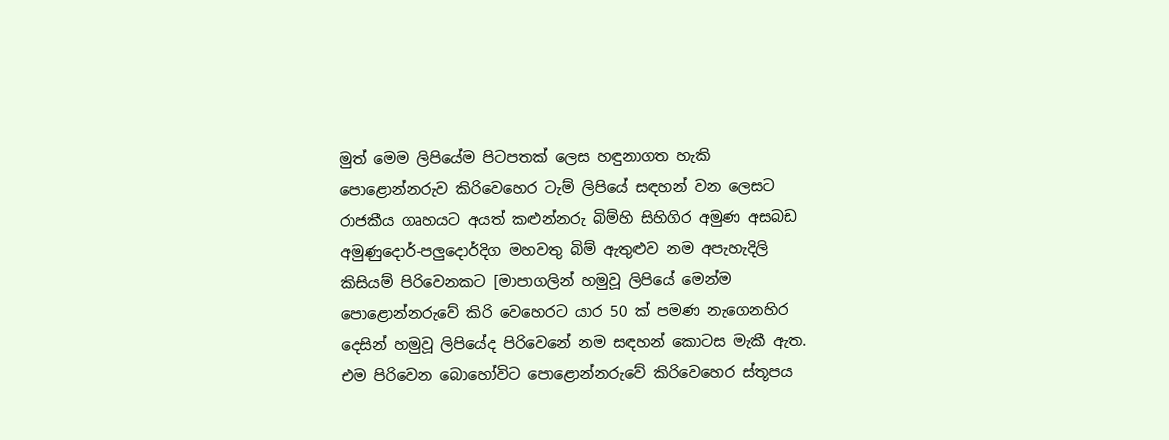මුත් මෙම ලිපියේම පිටපතක් ලෙස හඳුනාගත හැකි පොළොන්නරුව කිරිවෙහෙර ටැම් ලිපියේ සඳහන් වන ලෙසට රාජකීය ගෘහයට අයත් කළුන්නරු බිම්හි සිහිගිර අමුණ අසබඩ අමුණුදොර්-පලුදොර්දිග මහවතු බිම් ඇතුළුව නම අපැහැදිලි කිසියම් පිරිවෙනකට [මාපාගලින් හමුවූ ලිපියේ මෙන්ම පොළොන්නරුවේ කිරි වෙහෙරට යාර 50 ක් පමණ නැගෙනහිර දෙසින් හමුවූ ලිපියේද පිරිවෙනේ නම සඳහන් කොටස මැකී ඇත. එම පිරිවෙන බොහෝවිට පොළොන්නරුවේ කිරිවෙහෙර ස්තූපය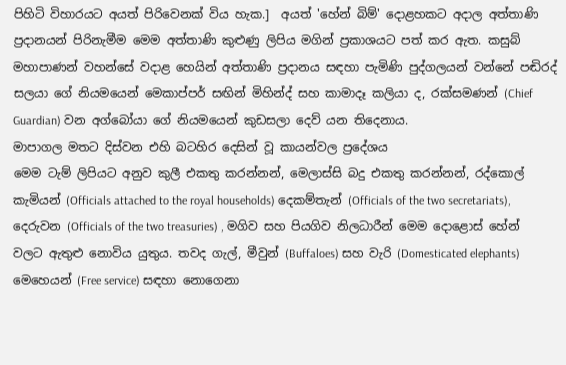පිහිටි විහාරයට අයත් පිරිවෙනක් විය හැක.]  අයත් 'හේන් බිම්' දොළහකට අදාල අත්තාණි ප්‍රදානයන් පිරිනැමීම මෙම අත්තාණි කුළුණු ලිපිය මගින් ප්‍රකාශයට පත් කර ඇත. කසුබ් මහාපාණන් වහන්සේ වදාළ හෙයින් අත්තාණි ප්‍රදානය සඳහා පැමිණි පුද්ගලයන් වන්නේ පඬිරද් සලයා ගේ නියමයෙන් මෙකාප්පර් සඟින් මිහින්ද් සහ කාමාදෑ කලියා ද, රක්සමණන් (Chief Guardian) වන අග්බෝයා ගේ නියමයෙන් කුඩසලා දෙව් යන තිදෙනාය.
මාපාගල මතට දිස්වන එහි බටහිර දෙසින් වූ කායන්වල ප්‍රදේශය
මෙම ටැම් ලිපියට අනුව කුලී එකතු කරන්නන්, මෙලාස්සි බදු එකතු කරන්නන්, රද්කොල් කැමියන් (Officials attached to the royal households) දෙකම්තැන් (Officials of the two secretariats), දෙරුවන (Officials of the two treasuries) , මගිව සහ පියගිව නිලධාරීන් මෙම දොළොස් හේන් වලට ඇතුළු නොවිය යුතුය. තවද ගැල්, මීවුන් (Buffaloes) සහ වැරි (Domesticated elephants) මෙහෙයන් (Free service) සඳහා නොගෙනා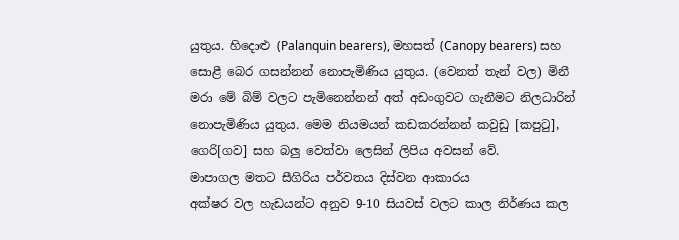යුතුය. හිදොළු (Palanquin bearers), මහසත් (Canopy bearers) සහ සොළී බෙර ගසන්නන් නොපැමිණිය යුතුය. (වෙනත් තැන් වල) මිනී මරා මේ බිම් වලට පැමිනෙන්නන් අත් අඩංගුවට ගැනීමට නිලධාරින් නොපැමිණිය යුතුය. මෙම නියමයන් කඩකරන්නන් කවුඩු [කපුටු], ගෙරි[ගව] සහ බලු වෙත්වා ලෙසින් ලිපිය අවසන් වේ.
මාපාගල මතට සීගිරිය පර්වතය දිස්වන ආකාරය
අක්ෂර වල හැඩයන්ට අනුව 9-10 සියවස් වලට කාල නිර්ණය කල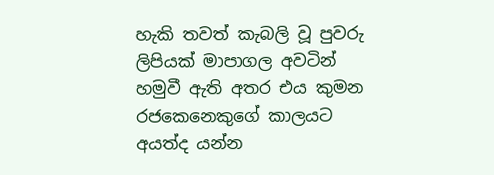හැකි තවත් කැබලි වූ පුවරු ලිපියක් මාපාගල අවටින් හමුවී ඇති අතර එය කුමන රජකෙනෙකුගේ කාලයට අයත්ද යන්න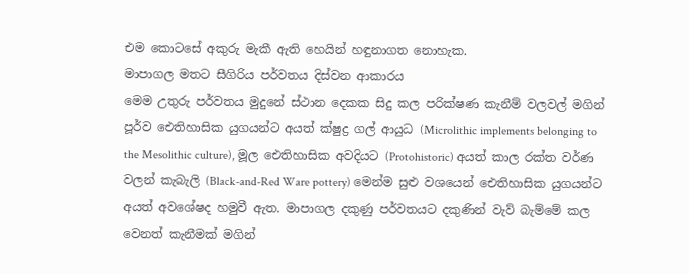එම කොටසේ අකුරු මැකී ඇති හෙයින් හඳුනාගත නොහැක.
මාපාගල මතට සීගිරිය පර්වතය දිස්වන ආකාරය
මෙම උතුරු පර්වතය මුදුනේ ස්ථාන දෙකක සිදු කල පරික්ෂණ කැනීම් වලවල් මගින් පූර්ව ඓතිහාසික යුගයන්ට අයත් ක්ෂුද්‍ර ගල් ආයුධ (Microlithic implements belonging to the Mesolithic culture), මූල ඓතිහාසික අවදියට (Protohistoric) අයත් කාල රක්ත වර්ණ වලන් කැබැලි (Black-and-Red Ware pottery) මෙන්ම සුළු වශයෙන් ඓතිහාසික යුගයන්ට අයත් අවශේෂද හමුවී ඇත. මාපාගල දකුණු පර්වතයට දකුණින් වැව් බැම්මේ කල වෙනත් කැනීමක් මගින්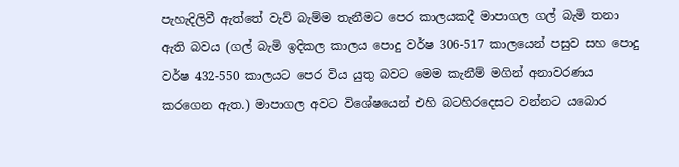පැහැදිලිවී ඇත්තේ වැව් බැම්ම තැනීමට පෙර කාලයකදී මාපාගල ගල් බැමි තනා ඇති බවය (ගල් බැමි ඉදිකල කාලය පොදු වර්ෂ 306-517 කාලයෙන් පසුව සහ පොදු වර්ෂ 432-550 කාලයට පෙර විය යුතු බවට මෙම කැනීම් මගින් අනාවරණය කරගෙන ඇත.) මාපාගල අවට විශේෂයෙන් එහි බටහිරදෙසට වන්නට යබොර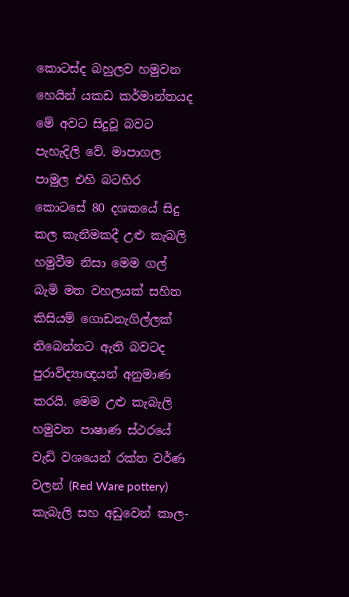කොටස්ද බහුලව හමුවන හෙයින් යකඩ කර්මාන්තයද මේ අවට සිදුවූ බවට පැහැදිලි වේ. මාපාගල පාමුල එහි බටහිර කොටසේ 80 දශකයේ සිදු කල කැනීමකදී උළු කැබලි හමුවීම නිසා මෙම ගල් බැමි මත වහලයක් සහිත කිසියම් ගොඩනැගිල්ලක් තිබෙන්නට ඇති බවටද පුරාවිද්‍යාඥයන් අනුමාණ කරයි. මෙම උළු කැබැලි හමුවන පාෂාණ ස්ථරයේ වැඩි වශයෙන් රක්ත වර්ණ වලන් (Red Ware pottery) කැබැලි සහ අඩුවෙන් කාල-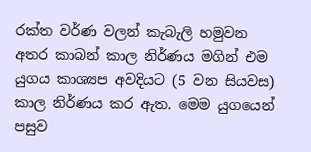රක්ත වර්ණ වලන් කැබැලි හමුවන අතර කාබන් කාල නිර්ණය මගින් එම යුගය කාශ්‍යප අවදියට (5 වන සියවස) කාල නිර්ණය කර ඇත. මෙම යුගයෙන් පසුව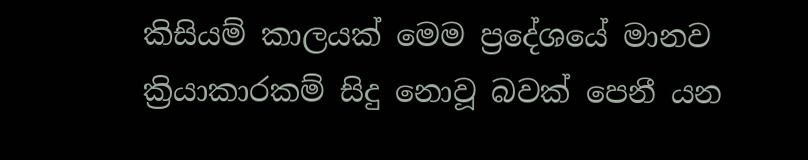කිසියම් කාලයක් මෙම ප්‍රදේශයේ මානව ක්‍රියාකාරකම් සිදු නොවූ බවක් පෙනී යන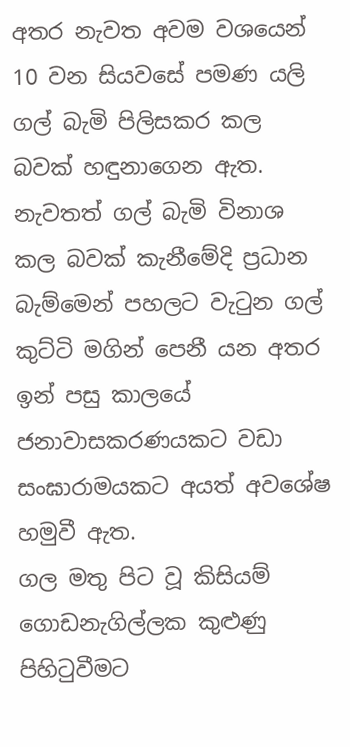අතර නැවත අවම වශයෙන් 10 වන සියවසේ පමණ යලි ගල් බැමි පිලිසකර කල බවක් හඳුනාගෙන ඇත. නැවතත් ගල් බැමි විනාශ කල බවක් කැනීමේදි ප්‍රධාන බැම්මෙන් පහලට වැටුන ගල් කුට්ටි මගින් පෙනී යන අතර ඉන් පසු කාලයේ ජනාවාසකරණයකට වඩා සංඝාරාමයකට අයත් අවශේෂ හමුවී ඇත.
ගල මතු පිට වූ කිසියම් ගොඩනැගිල්ලක කුළුණු පිහිටුවීමට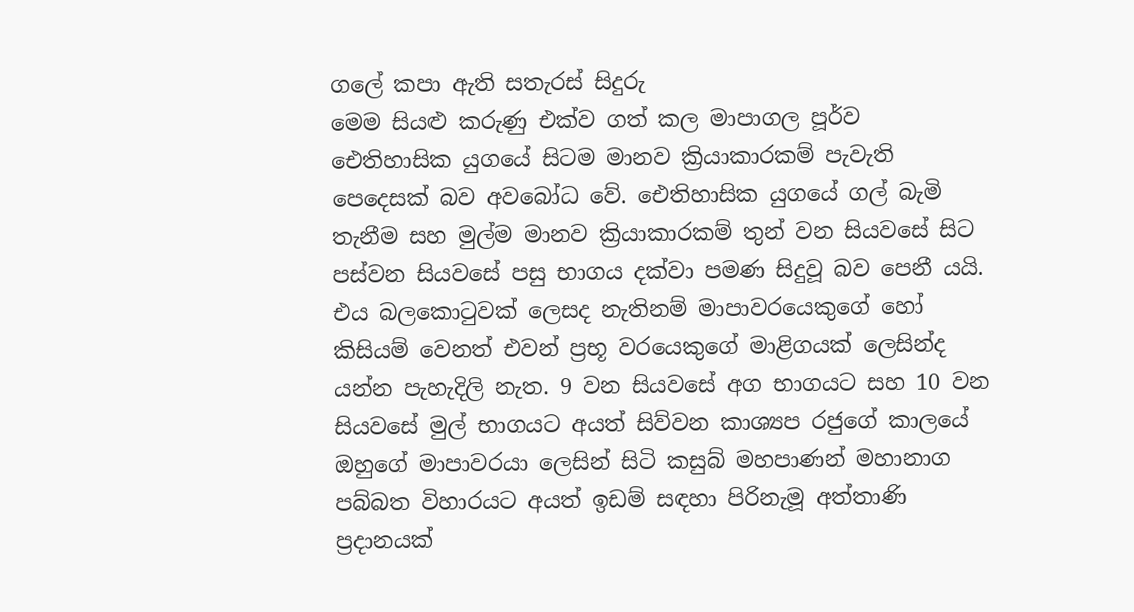ගලේ කපා ඇති සතැරස් සිදුරු
මෙම සියළු කරුණු එක්ව ගත් කල මාපාගල පූර්ව ඓතිහාසික යුගයේ සිටම මානව ක්‍රියාකාරකම් පැවැති පෙදෙසක් බව අවබෝධ වේ. ඓතිහාසික යුගයේ ගල් බැමි තැනීම සහ මුල්ම මානව ක්‍රියාකාරකම් තුන් වන සියවසේ සිට පස්වන සියවසේ පසු භාගය දක්වා පමණ සිදුවූ බව පෙනී යයි. එය බලකොටුවක් ලෙසද නැතිනම් මාපාවරයෙකුගේ හෝ කිසියම් වෙනත් එවන් ප්‍රභූ වරයෙකුගේ මාළිගයක් ලෙසින්ද යන්න පැහැදිලි නැත. 9 වන සියවසේ අග භාගයට සහ 10 වන සියවසේ මුල් භාගයට අයත් සිව්වන කාශ්‍යප රජුගේ කාලයේ ඔහුගේ මාපාවරයා ලෙසින් සිටි කසුබ් මහපාණන් මහානාග පබ්බත විහාරයට අයත් ඉඩම් සඳහා පිරිනැමූ අත්තාණි ප්‍රදානයක්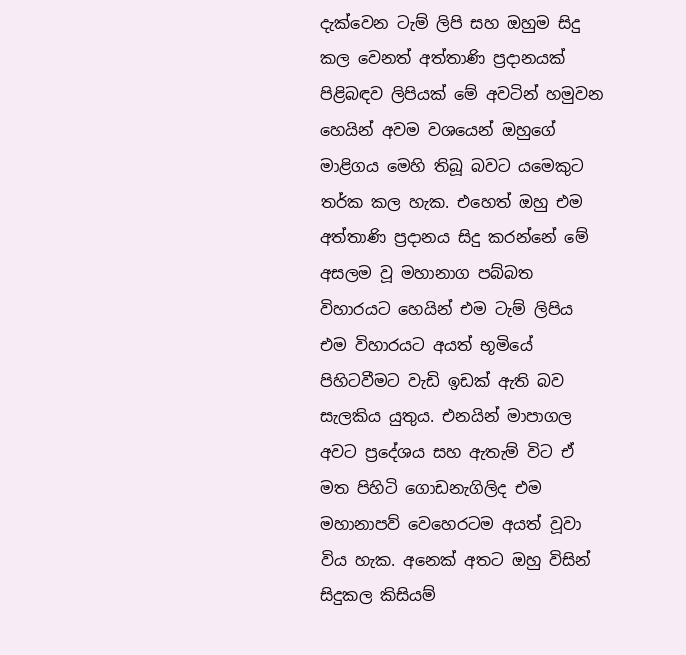දැක්වෙන ටැම් ලිපි සහ ඔහුම සිදු  කල වෙනත් අත්තාණි ප්‍රදානයක් පිළිබඳව ලිපියක් මේ අවටින් හමුවන හෙයින් අවම වශයෙන් ඔහුගේ මාළිගය මෙහි තිබූ බවට යමෙකුට තර්ක කල හැක. එහෙත් ඔහු එම අත්තාණි ප්‍රදානය සිදු කරන්නේ මේ අසලම වූ මහානාග පබ්බත විහාරයට හෙයින් එම ටැම් ලිපිය එම විහාරයට අයත් භූමියේ පිහිටවීමට වැඩි ඉඩක් ඇති බව සැලකිය යුතුය. එනයින් මාපාගල අවට ප්‍රදේශය සහ ඇතැම් විට ඒ මත පිහිටි ගොඩනැගිලිද එම මහානාපව් වෙහෙරටම අයත් වූවා විය හැක. අනෙක් අතට ඔහු විසින් සිදුකල කිසියම්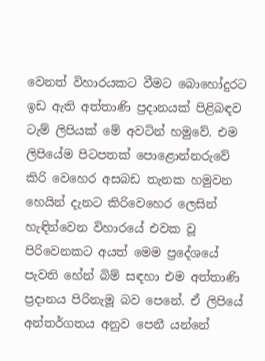වෙනත් විහාරයකට වීමට බොහෝදුරට ඉඩ ඇති අත්තාණි ප්‍රදානයක් පිළිබඳව ටැම් ලිපියක් මේ අවටින් හමුවේ. එම ලිපියේම පිටපතක් පොළොන්නරුවේ කිරි වෙහෙර අසබඩ තැනක හමුවන හෙයින් දැනට කිරිවෙහෙර ලෙසින් හැඳින්වෙන විහාරයේ එවක වූ පිරිවෙනකට අයත් මෙම ප්‍රදේශයේ පැවති හේන් බිම් සඳහා එම අත්තාණි ප්‍රදානය පිරිනැමූ බව පෙනේ. ඒ ලිපියේ අන්තර්ගතය අනුව පෙනී යන්නේ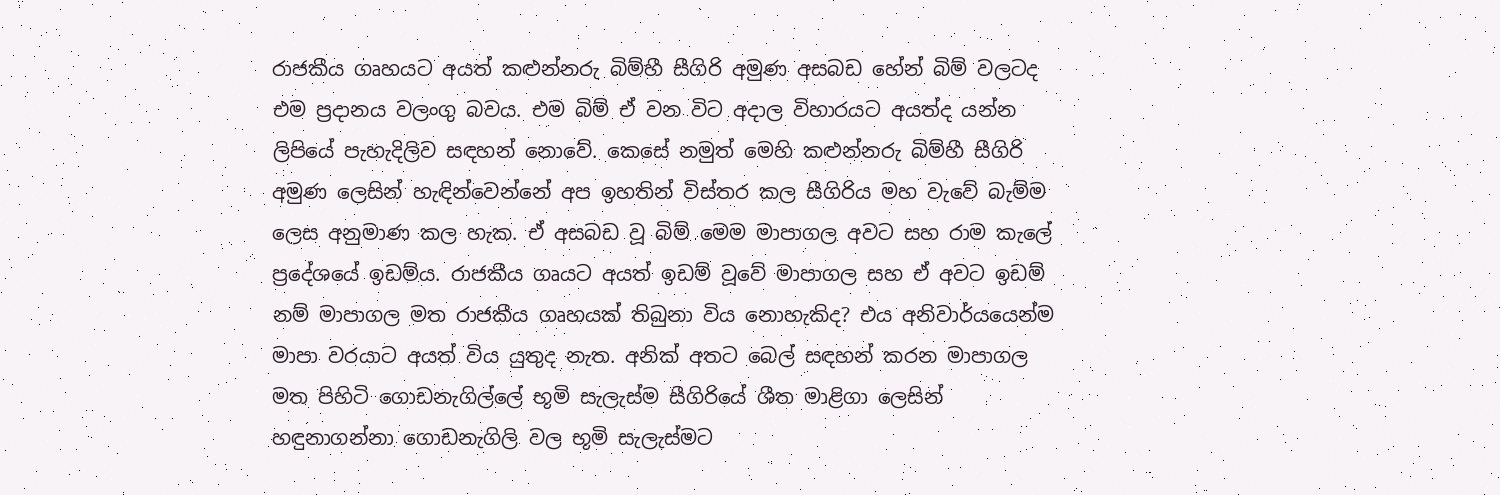රාජකීය ගෘහයට අයත් කළුන්නරු බිම්හී සීගිරි අමුණ අසබඩ හේන් බිම් වලටද එම ප්‍රදානය වලංගු බවය. එම බිම් ඒ වන විට අදාල විහාරයට අයත්ද යන්න ලිපියේ පැහැදිලිව සඳහන් නොවේ. කෙසේ නමුත් මෙහි කළුන්නරු බිම්හී සීගිරි අමුණ ලෙසින් හැඳින්වෙන්නේ අප ඉහතින් විස්තර කල සීගිරිය මහ වැවේ බැම්ම ලෙස අනුමාණ කල හැක. ඒ අසබඩ වූ බිම් මෙම මාපාගල අවට සහ රාම කැලේ ප්‍රදේශයේ ඉඩම්ය. රාජකීය ගෘයට අයත් ඉඩම් වූවේ මාපාගල සහ ඒ අවට ඉඩම් නම් මාපාගල මත රාජකීය ගෘහයක් තිබුනා විය නොහැකිද? එය අනිවාර්යයෙන්ම මාපා වරයාට අයත් විය යුතුද නැත. අනික් අතට බෙල් සඳහන් කරන මාපාගල මත පිහිටි ගොඩනැගිල්ලේ භූමි සැලැස්ම සීගිරියේ ශීත මාළිගා ලෙසින් හඳුනාගන්නා ගොඩනැගිලි වල භූමි සැලැස්මට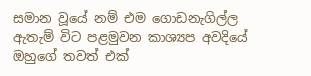සමාන වූයේ නම් එම ගොඩනැගිල්ල ඇතැම් විට පළමුවන කාශ්‍යප අවදියේ ඔහුගේ තවත් එක්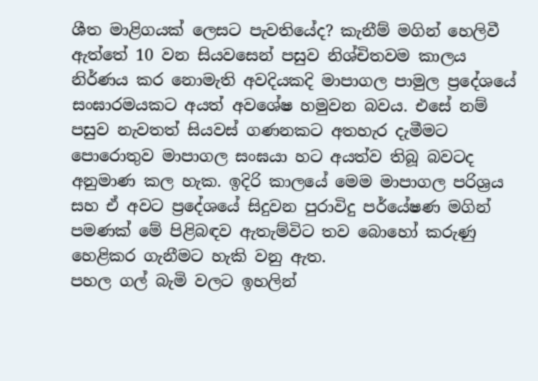ශීත මාළිගයක් ලෙසට පැවතියේද? කැනීම් මගින් හෙලිවී ඇත්තේ 10 වන සියවසෙන් පසුව නිශ්චිතවම කාලය නිර්ණය කර නොමැති අවදියකදි මාපාගල පාමුල ප්‍රදේශයේ සංඝාරමයකට අයත් අවශේෂ හමුවන බවය. එසේ නම් පසුව නැවතත් සියවස් ගණනකට අතහැර දැමීමට පොරොතුව මාපාගල සංඝයා හට අයත්ව තිබූ බවටද අනුමාණ කල හැක. ඉදිරි කාලයේ මෙම මාපාගල පරිශ්‍රය සහ ඒ අවට ප්‍රදේශයේ සිදුවන පුරාවිදු පර්යේෂණ මගින් පමණක් මේ පිළිබඳව ඇතැම්විට තව බොහෝ කරුණු හෙළිකර ගැනීමට හැකි වනු ඇත.
පහල ගල් බැමි වලට ඉහලින්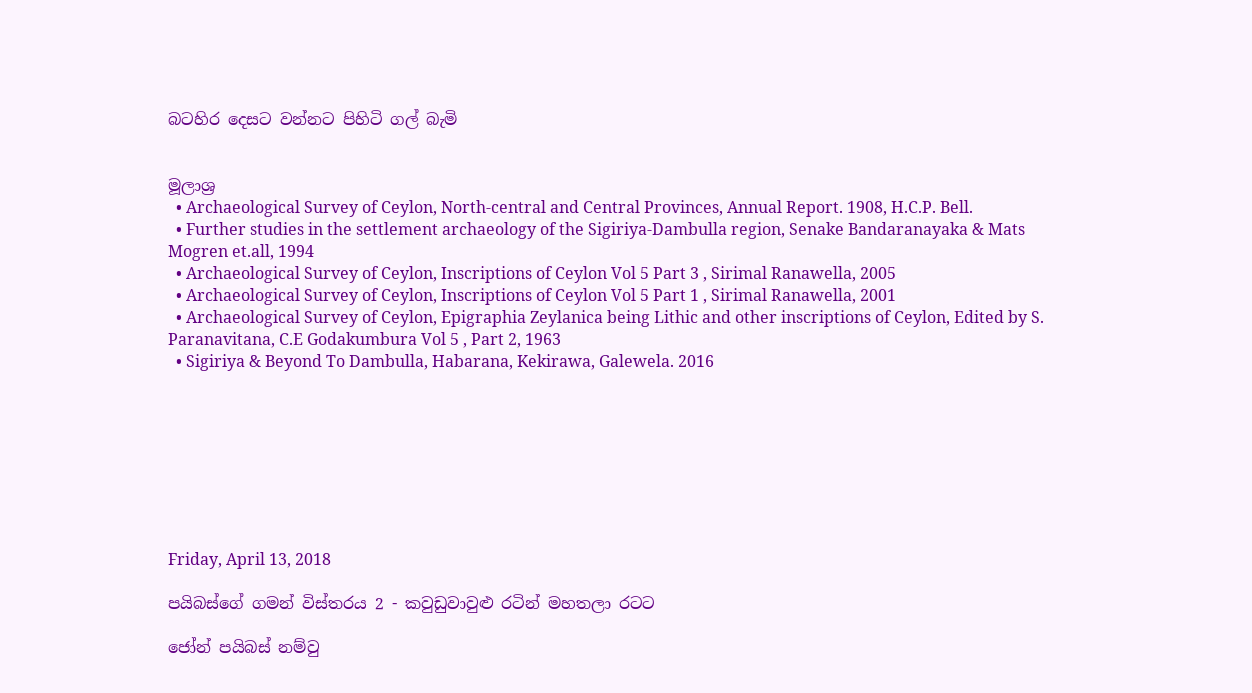බටහිර දෙසට වන්නට පිහිටි ගල් බැමි


මූලාශ්‍ර
  • Archaeological Survey of Ceylon, North-central and Central Provinces, Annual Report. 1908, H.C.P. Bell.
  • Further studies in the settlement archaeology of the Sigiriya-Dambulla region, Senake Bandaranayaka & Mats Mogren et.all, 1994
  • Archaeological Survey of Ceylon, Inscriptions of Ceylon Vol 5 Part 3 , Sirimal Ranawella, 2005
  • Archaeological Survey of Ceylon, Inscriptions of Ceylon Vol 5 Part 1 , Sirimal Ranawella, 2001
  • Archaeological Survey of Ceylon, Epigraphia Zeylanica being Lithic and other inscriptions of Ceylon, Edited by S. Paranavitana, C.E Godakumbura Vol 5 , Part 2, 1963
  • Sigiriya & Beyond To Dambulla, Habarana, Kekirawa, Galewela. 2016








Friday, April 13, 2018

පයිබස්ගේ ගමන් විස්තරය 2 - කවුඩුවාවුළු රටින් මහතලා රටට

ජෝන් පයිබස් නම්වු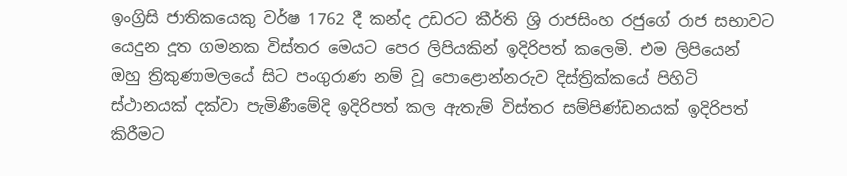ඉංග්‍රිසි ජාතිකයෙකු වර්ෂ 1762 දී කන්ද උඩරට කීර්ති ශ්‍රි රාජසිංහ රජුගේ රාජ සභාවට යෙදුන දූත ගමනක විස්තර මෙයට පෙර ලිපියකින් ඉදිරිපත් කලෙමි. එම ලිපියෙන් ඔහු ත්‍රිකුණාමලයේ සිට පංගුරාණ නම් වූ පොළොන්නරුව දිස්ත්‍රික්කයේ පිහිටි ස්ථානයක් දක්වා පැමිණීමේදි ඉදිරිපත් කල ඇතැම් විස්තර සම්පිණ්ඩනයක් ඉදිරිපත් කිරීමට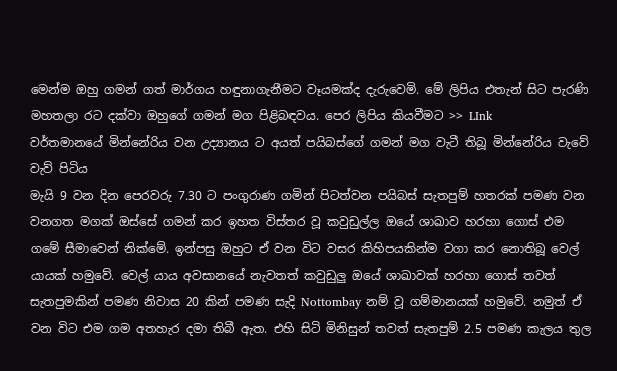මෙන්ම ඔහු ගමන් ගත් මාර්ගය හඳුනාගැනීමට වෑයමක්ද දැරුවෙමි. මේ ලිපිය එතැන් සිට පැරණි මහතලා රට දක්වා ඔහුගේ ගමන් මග පිළිබඳවය. පෙර ලිපිය කියවීමට >> LInk
වර්තමානයේ මින්නේරිය වන උද්‍යානය ට අයත් පයිබස්ගේ ගමන් මග වැටී තිබූ මින්නේරිය වැවේ වැව් පිටිය
මැයි 9 වන දින පෙරවරු 7.30 ට පංගුරාණ ගමින් පිටත්වන පයිබස් සැතපුම් හතරක් පමණ වන වනගත මගක් ඔස්සේ ගමන් කර ඉහත විස්තර වූ කවුඩුල්ල ඔයේ ශාඛාව හරහා ගොස් එම ගමේ සීමාවෙන් නික්මේ. ඉන්පසු ඔහුට ඒ වන විට වසර කිහිපයකින්ම වගා කර නොතිබූ වෙල් යායක් හමුවේ. වෙල් යාය අවසානයේ නැවතත් කවුඩුලු ඔයේ ශාඛාවක් හරහා ගොස් තවත් සැතපුමකින් පමණ නිවාස 20 කින් පමණ සැදි Nottombay නම් වූ ගම්මානයක් හමුවේ. නමුත් ඒ වන විට එම ගම අතහැර දමා තිබී ඇත. එහි සිටි මිනිසුන් තවත් සැතපුම් 2.5 පමණ කැලය තුල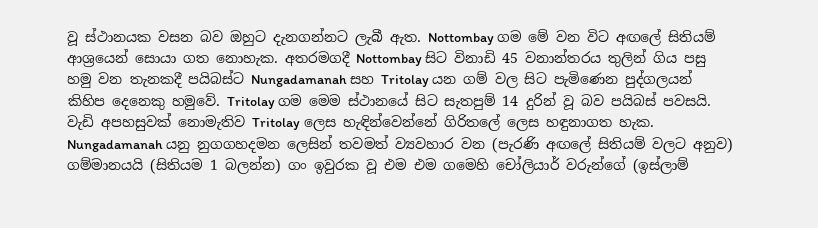වූ ස්ථානයක වසන බව ඔහුට දැනගන්නට ලැබී ඇත. Nottombay ගම මේ වන විට අඟලේ සිතියම් ආශ්‍රයෙන් සොයා ගත නොහැක. අතරමගදී Nottombay සිට විනාඩි 45 වනාන්තරය තුලින් ගිය පසු හමු වන තැනකදී පයිබස්ට Nungadamanah සහ Tritolay යන ගම් වල සිට පැමිණෙන පුද්ගලයන් කිහිප දෙනෙකු හමුවේ. Tritolay ගම මෙම ස්ථානයේ සිට සැතපුම් 14 දුරින් වූ බව පයිබස් පවසයි.
වැඩි අපහසුවක් නොමැතිව Tritolay ලෙස හැඳින්වෙන්නේ ගිරිතලේ ලෙස හඳුනාගත හැක. Nungadamanah යනු නුගගහදමන ලෙසින් තවමත් ව්‍යවහාර වන (පැරණි අඟලේ සිතියම් වලට අනුව) ගම්මානයයි (සිතියම 1 බලන්න) ගං ඉවුරක වූ එම එම ගමෙහි චෝලියාර් වරුන්ගේ (ඉස්ලාම්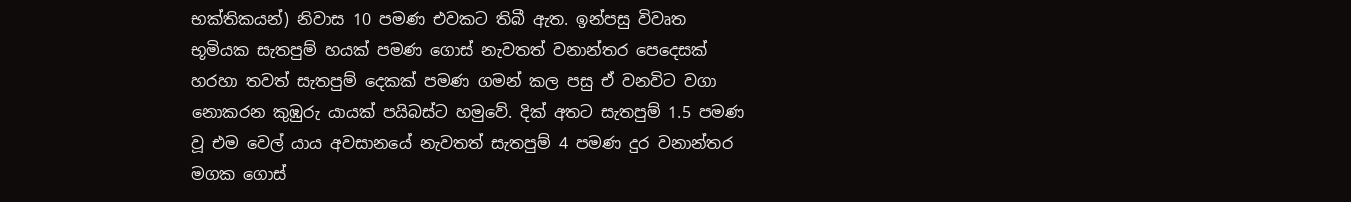භක්තිකයන්) නිවාස 10 පමණ එවකට තිබී ඇත. ඉන්පසු විවෘත භූමියක සැතපුම් හයක් පමණ ගොස් නැවතත් වනාන්තර පෙදෙසක් හරහා තවත් සැතපුම් දෙකක් පමණ ගමන් කල පසු ඒ වනවිට වගා නොකරන කුඹුරු යායක් පයිබස්ට හමුවේ. දික් අතට සැතපුම් 1.5 පමණ වූ එම වෙල් යාය අවසානයේ නැවතත් සැතපුම් 4 පමණ දුර වනාන්තර මගක ගොස්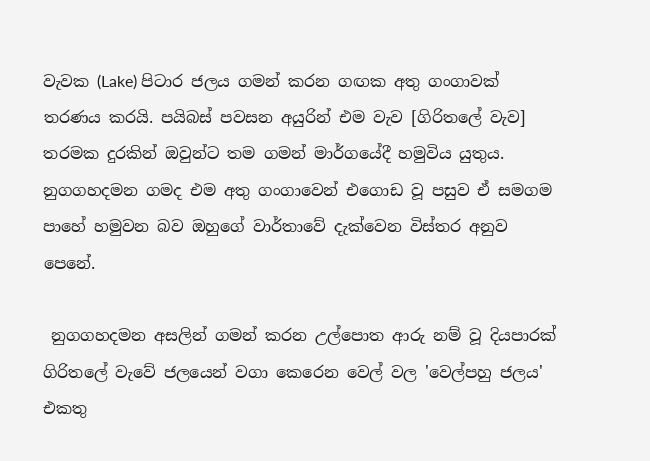වැවක (Lake) පිටාර ජලය ගමන් කරන ගඟක අතු ගංගාවක් තරණය කරයි. පයිබස් පවසන අයුරින් එම වැව [ගිරිතලේ වැව] තරමක දුරකින් ඔවුන්ට තම ගමන් මාර්ගයේදී හමුවිය යුතුය. නුගගහදමන ගමද එම අතු ගංගාවෙන් එගොඩ වූ පසුව ඒ සමගම පාහේ හමුවන බව ඔහුගේ වාර්තාවේ දැක්වෙන විස්තර අනුව පෙනේ.

 නුගගහදමන අසලින් ගමන් කරන උල්පොත ආරු නම් වූ දියපාරක් ගිරිතලේ වැවේ ජලයෙන් වගා කෙරෙන වෙල් වල 'වෙල්පහු ජලය' එකතු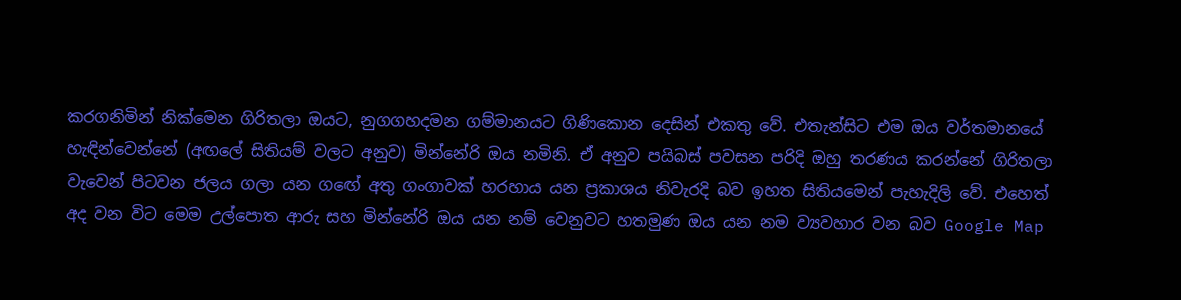කරගනිමින් නික්මෙන ගිරිතලා ඔයට, නුගගහදමන ගම්මානයට ගිණිකොන දෙසින් එකතු වේ. එතැන්සිට එම ඔය වර්තමානයේ හැඳින්වෙන්නේ (අඟලේ සිතියම් වලට අනුව) මින්නේරි ඔය නමිනි. ඒ අනුව පයිබස් පවසන පරිදි ඔහු තරණය කරන්නේ ගිරිතලා වැවෙන් පිටවන ජලය ගලා යන ගඟේ අතු ගංගාවක් හරහාය යන ප්‍රකාශය නිවැරදි බව ඉහත සිතියමෙන් පැහැදිලි වේ. එහෙත් අද වන විට මෙම උල්පොත ආරු සහ මින්නේරි ඔය යන නම් වෙනුවට හතමුණ ඔය යන නම ව්‍යවහාර වන බව Google Map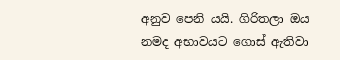අනුව පෙනි යයි. ගිරිතලා ඔය නමද අභාවයට ගොස් ඇතිවා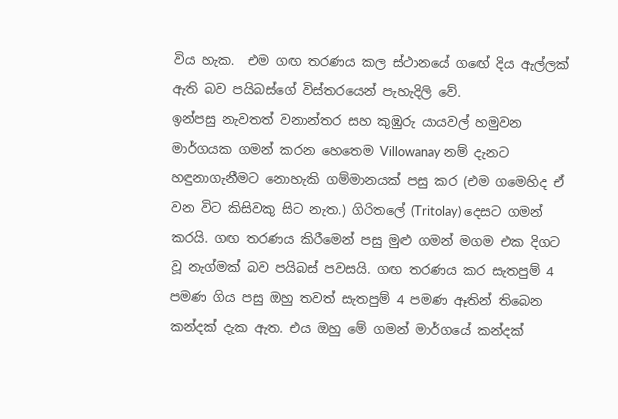විය හැක.  එම ගඟ තරණය කල ස්ථානයේ ගඟේ දිය ඇල්ලක් ඇති බව පයිබස්ගේ විස්තරයෙන් පැහැදිලි වේ.
ඉන්පසු නැවතත් වනාන්තර සහ කුඹුරු යායවල් හමුවන මාර්ගයක ගමන් කරන හෙතෙම Villowanay නම් දැනට හඳුනාගැනීමට නොහැකි ගම්මානයක් පසු කර (එම ගමෙහිද ඒ වන විට කිසිවකු සිට නැත.) ගිරිතලේ (Tritolay) දෙසට ගමන් කරයි. ගඟ තරණය කිරීමෙන් පසු මුළු ගමන් මගම එක දිගට වූ නැග්මක් බව පයිබස් පවසයි. ගඟ තරණය කර සැතපුම් 4 පමණ ගිය පසු ඔහු තවත් සැතපුම් 4 පමණ ඈතින් තිබෙන කන්දක් දැක ඇත. එය ඔහු මේ ගමන් මාර්ගයේ කන්දක්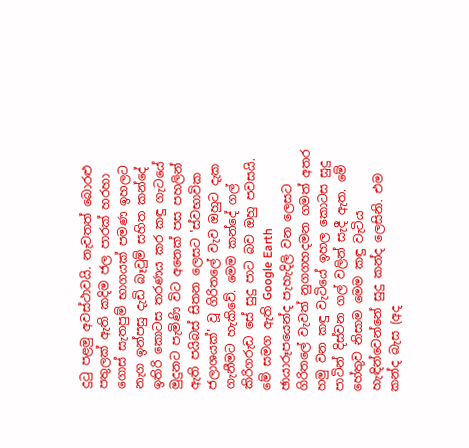දුටු පළමු අවස්ථාවයි. නැවතත් බොරළු පතුලක් ඇති කදිම ජල පාරක් හරහා ගොස් සැතපුම් භාගයක් පමණ ඉහලට නැග ඉන්පසු දැඩි බෑවුම් සහිත කන්දේ ඉතිරි කොටස තරණය කර කඳු ගැටයේ මුදුනට පැමිණි විට අනෙක් පස පහලින් ඇති පයිබස් සිතන ලෙසට 'ස්වභාවික ජලාශයක්' වූ ගිරිතලේ වැව ඔහුට දැක ගැනීමට හැකිවේ. මෙම කන්දේ ගල් කිරිගරුඩ සේ සුදු පාට බව ඔහු පවසයි. මේ සමග ඇති Google Earth ඡායාරූපයෙන්ද පැහැදිලි වන ලෙසට ගිරිතලේ වැවත් නුගගහදමන ගමත් අතර හමු වන කඳු වැටියේ ඉහල කොටස සුදු පාටින් දිස්වන ගල් වලින් සැදී ඇත. මේ හේතුව නිසාම මෙම කඳු වැටිය හැඳින්වෙන්නේ සුදු කන්ද ලෙසිනි. එම කන්ද බැස (අද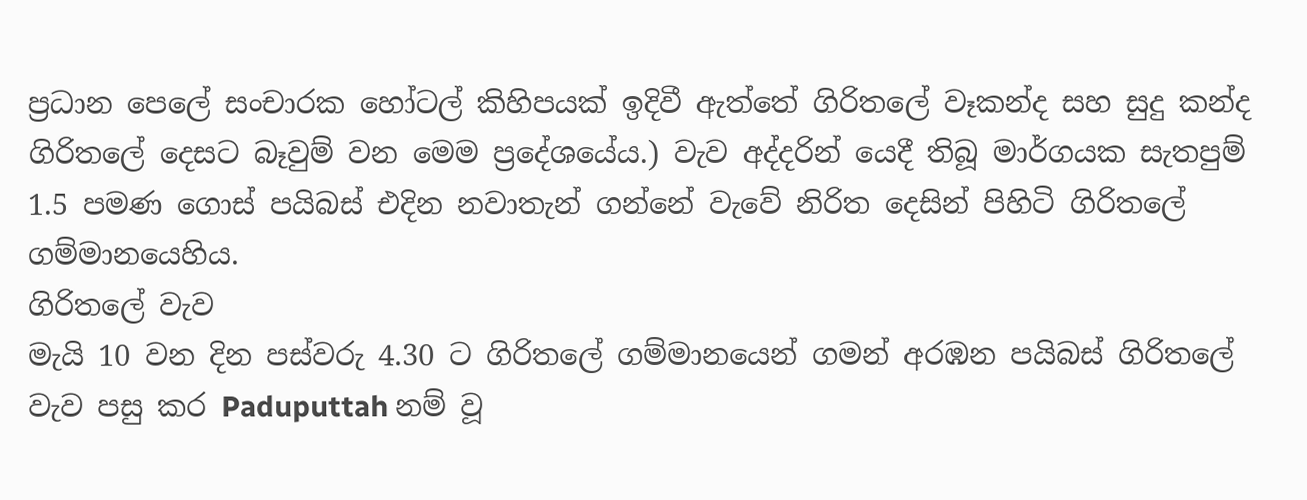ප්‍රධාන පෙලේ සංචාරක හෝටල් කිහිපයක් ඉදිවී ඇත්තේ ගිරිතලේ වෑකන්ද සහ සුදු කන්ද ගිරිතලේ දෙසට බෑවුම් වන මෙම ප්‍රදේශයේය.) වැව අද්දරින් යෙදී තිබූ මාර්ගයක සැතපුම් 1.5 පමණ ගොස් පයිබස් එදින නවාතැන් ගන්නේ වැවේ නිරිත දෙසින් පිහිටි ගිරිතලේ ගම්මානයෙහිය.
ගිරිතලේ වැව
මැයි 10 වන දින පස්වරු 4.30 ට ගිරිතලේ ගම්මානයෙන් ගමන් අරඹන පයිබස් ගිරිතලේ වැව පසු කර Paduputtah නම් වූ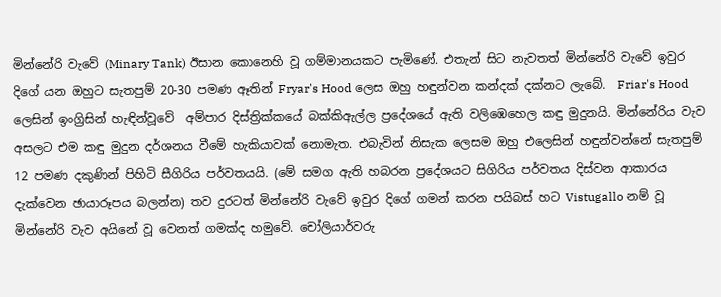මින්නේරි වැවේ (Minary Tank) ඊසාන කොනෙහි වූ ගම්මානයකට පැමිණේ. එතැන් සිට නැවතත් මින්නේරි වැවේ ඉවුර දිගේ යන ඔහුට සැතපුම් 20-30 පමණ ඈතින් Fryar's Hood ලෙස ඔහු හඳුන්වන කන්දක් දක්නට ලැබේ.  Friar's Hood ලෙසින් ඉංග්‍රිසින් හැඳින්වූවේ  අම්පාර දිස්ත්‍රික්කයේ බක්කිඇල්ල ප්‍රදේශයේ ඇති වලිඹෙහෙල කඳු මුදුනයි. මින්නේරිය වැව අසලට එම කඳු මුදුන දර්ශනය වීමේ හැකියාවක් නොමැත. එබැවින් නිසැක ලෙසම ඔහු එලෙසින් හඳුන්වන්නේ සැතපුම් 12 පමණ දකුණින් පිහිටි සීගිරිය පර්වතයයි. (මේ සමග ඇති හබරන ප්‍රදේශයට සිගිරිය පර්වතය දිස්වන ආකාරය දැක්වෙන ඡායාරූපය බලන්න) තව දුරටත් මින්නේරි වැවේ ඉවුර දිගේ ගමන් කරන පයිබස් හට Vistugallo නම් වූ මින්නේරි වැව අයිනේ වූ වෙනත් ගමක්ද හමුවේ. චෝලියාර්වරු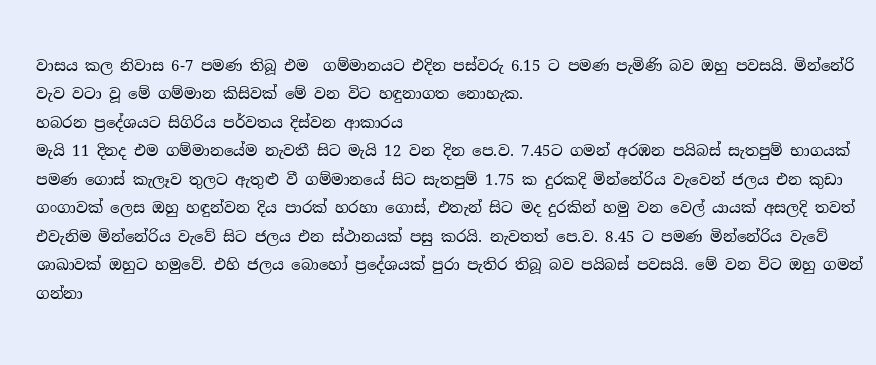වාසය කල නිවාස 6-7 පමණ තිබූ එම  ගම්මානයට එදින පස්වරු 6.15 ට පමණ පැමිණි බව ඔහු පවසයි. මින්නේරි වැව වටා වූ මේ ගම්මාන කිසිවක් මේ වන විට හඳුනාගත නොහැක.
හබරන ප්‍රදේශයට සිගිරිය පර්වතය දිස්වන ආකාරය
මැයි 11 දිනද එම ගම්මානයේම නැවතී සිට මැයි 12 වන දින පෙ.ව. 7.45ට ගමන් අරඹන පයිබස් සැතපුම් භාගයක් පමණ ගොස් කැලෑව තුලට ඇතුළු වී ගම්මානයේ සිට සැතපුම් 1.75 ක දුරකදි මින්නේරිය වැවෙන් ජලය එන කුඩා ගංගාවක් ලෙස ඔහු හඳුන්වන දිය පාරක් හරහා ගොස්, එතැන් සිට මද දුරකින් හමු වන වෙල් යායක් අසලදි තවත් එවැනිම මින්නේරිය වැවේ සිට ජලය එන ස්ථානයක් පසු කරයි. නැවතත් පෙ.ව. 8.45 ට පමණ මින්නේරිය වැවේ ශාඛාවක් ඔහුට හමුවේ. එහි ජලය බොහෝ ප්‍රදේශයක් පුරා පැතිර තිබූ බව පයිබස් පවසයි. මේ වන විට ඔහු ගමන් ගන්නා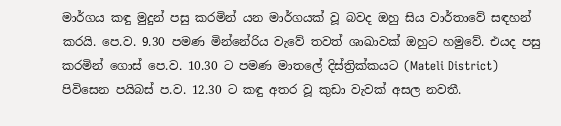මාර්ගය කඳු මුදුන් පසු කරමින් යන මාර්ගයක් වූ බවද ඔහු සිය වාර්තාවේ සඳහන් කරයි. පෙ.ව. 9.30 පමණ මින්නේරිය වැවේ තවත් ශාඛාවක් ඔහුට හමුවේ. එයද පසු කරමින් ගොස් පෙ.ව. 10.30 ට පමණ මාතලේ දිස්ත්‍රික්කයට (Mateli District) පිවිසෙන පයිබස් ප.ව. 12.30 ට කඳු අතර වූ කුඩා වැවක් අසල නවතී.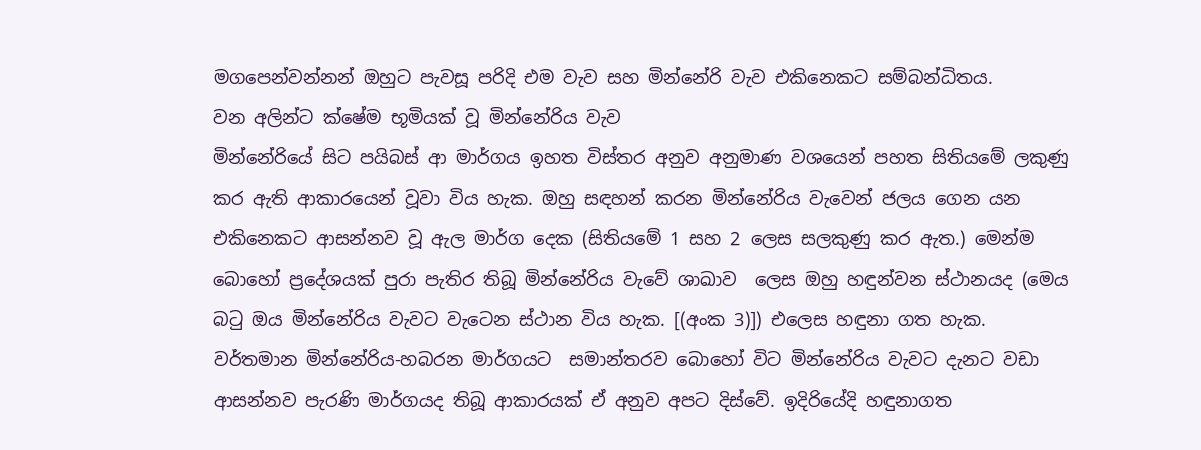මගපෙන්වන්නන් ඔහුට පැවසූ පරිදි එම වැව සහ මින්නේරි වැව එකිනෙකට සම්බන්ධිතය.
වන අලින්ට ක්ෂේම භූමියක් වූ මින්නේරිය වැව
මින්නේරියේ සිට පයිබස් ආ මාර්ගය ඉහත විස්තර අනුව අනුමාණ වශයෙන් පහත සිතියමේ ලකුණු කර ඇති ආකාරයෙන් වූවා විය හැක. ඔහු සඳහන් කරන මින්නේරිය වැවෙන් ජලය ගෙන යන එකිනෙකට ආසන්නව වූ ඇල මාර්ග දෙක (සිතියමේ 1 සහ 2 ලෙස සලකුණු කර ඇත.) මෙන්ම බොහෝ ප්‍රදේශයක් පුරා පැතිර තිබූ මින්නේරිය වැවේ ශාඛාව  ලෙස ඔහු හඳුන්වන ස්ථානයද (මෙය බටු ඔය මින්නේරිය වැවට වැටෙන ස්ථාන විය හැක. [(අංක 3)]) එලෙස හඳුනා ගත හැක. වර්තමාන මින්නේරිය-හබරන මාර්ගයට  සමාන්තරව බොහෝ විට මින්නේරිය වැවට දැනට වඩා ආසන්නව පැරණි මාර්ගයද තිබූ ආකාරයක් ඒ අනුව අපට දිස්වේ. ඉදිරියේදි හඳුනාගත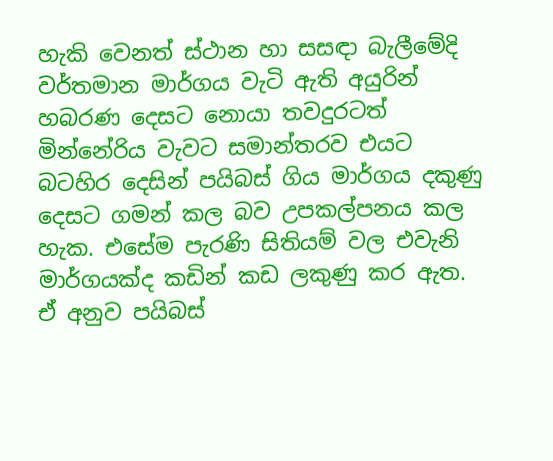හැකි වෙනත් ස්ථාන හා සසඳා බැලීමේදි වර්තමාන මාර්ගය වැටි ඇති අයුරින් හබරණ දෙසට නොයා තවදුරටත් මින්නේරිය වැවට සමාන්තරව එයට බටහිර දෙසින් පයිබස් ගිය මාර්ගය දකුණු දෙසට ගමන් කල බව උපකල්පනය කල හැක. එසේම පැරණි සිතියම් වල එවැනි මාර්ගයක්ද කඩින් කඩ ලකුණු කර ඇත. ඒ අනුව පයිබස්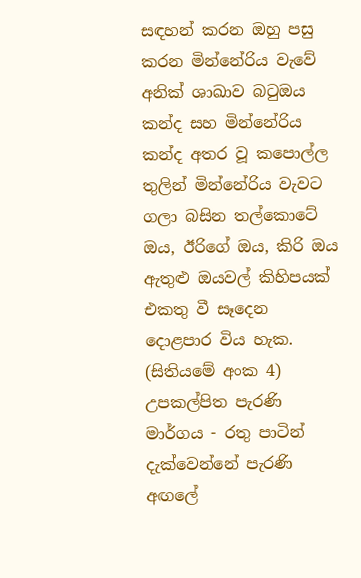සඳහන් කරන ඔහු පසු කරන මින්නේරිය වැවේ අනික් ශාඛාව බටුඔය කන්ද සහ මින්නේරිය කන්ද අතර වූ කපොල්ල තුලින් මින්නේරිය වැවට ගලා බසින තල්කොටේ ඔය, ඊරිගේ ඔය, කිරි ඔය ඇතුළු ඔයවල් කිහිපයක් එකතු වී සෑදෙන දොළපාර විය හැක. (සිතියමේ අංක 4)
උපකල්පිත පැරණි මාර්ගය - රතු පාටින් දැක්වෙන්නේ පැරණි අඟලේ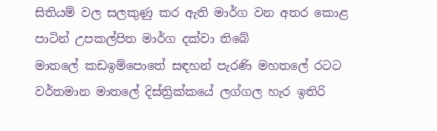සිතියම් වල සලකුණු කර ඇති මාර්ග වන අතර කොළ පාටින් උපකල්පිත මාර්ග දක්වා තිබේ
මාතලේ කඩඉම්පොතේ සඳහන් පැරණි මහතලේ රටට වර්තමාන මාතලේ දිස්ත්‍රික්කයේ ලග්ගල හැර ඉතිරි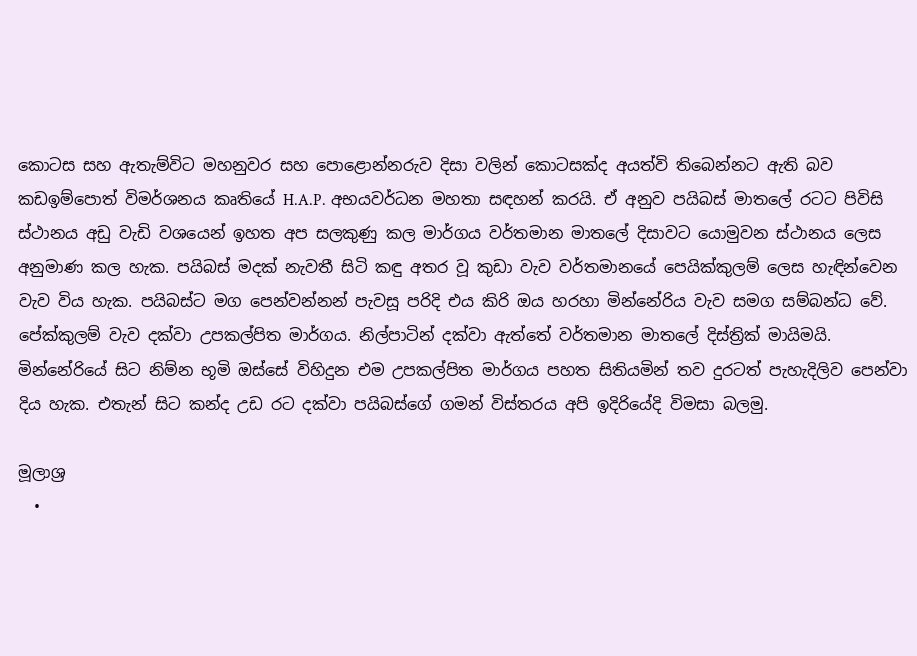කොටස සහ ඇතැම්විට මහනුවර සහ පොළොන්නරුව දිසා වලින් කොටසක්ද අයත්වි තිබෙන්නට ඇති බව කඩඉම්පොත් විමර්ශනය කෘතියේ H.A.P. අභයවර්ධන මහතා සඳහන් කරයි. ඒ අනුව පයිබස් මාතලේ රටට පිවිසි ස්ථානය අඩු වැඩි වශයෙන් ඉහත අප සලකුණු කල මාර්ගය වර්තමාන මාතලේ දිසාවට යොමුවන ස්ථානය ලෙස අනුමාණ කල හැක. පයිබස් මදක් නැවතී සිටි කඳු අතර වූ කුඩා වැව වර්තමානයේ පෙයික්කුලම් ලෙස හැඳින්වෙන වැව විය හැක. පයිබස්ට මග පෙන්වන්නන් පැවසූ පරිදි එය කිරි ඔය හරහා මින්නේරිය වැව සමග සම්බන්ධ වේ.
පේක්කුලම් වැව දක්වා උපකල්පිත මාර්ගය. නිල්පාටින් දක්වා ඇත්තේ වර්තමාන මාතලේ දිස්ත්‍රික් මායිමයි.
මින්නේරියේ සිට නිම්න භූමි ඔස්සේ විහිදුන එම උපකල්පිත මාර්ගය පහත සිතියමින් තව දුරටත් පැහැදිලිව පෙන්වා දිය හැක. එතැන් සිට කන්ද උඩ රට දක්වා පයිබස්ගේ ගමන් විස්තරය අපි ඉදිරියේදි විමසා බලමු.

මූලාශ්‍ර
  •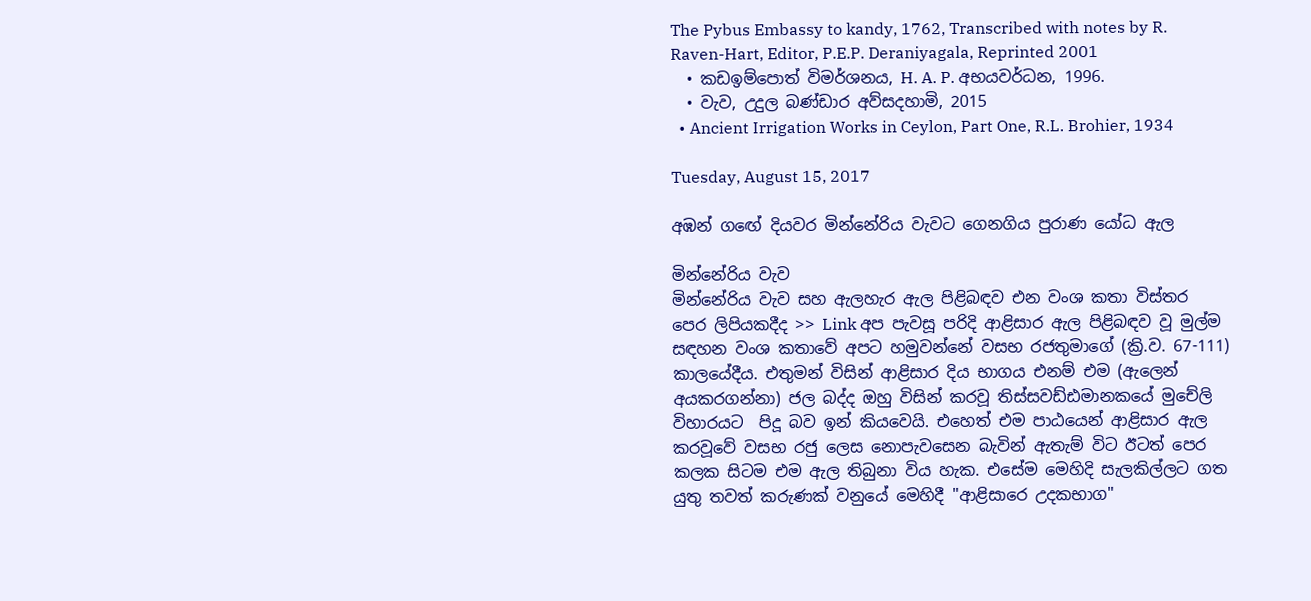The Pybus Embassy to kandy, 1762, Transcribed with notes by R. Raven-Hart, Editor, P.E.P. Deraniyagala, Reprinted 2001
  • කඩඉම්පොත් විමර්ශනය, H. A. P. අභයවර්ධන, 1996.
  • වැව, උදුල බණ්ඩාර අව්සදහාමි, 2015
  • Ancient Irrigation Works in Ceylon, Part One, R.L. Brohier, 1934

Tuesday, August 15, 2017

අඹන් ගඟේ දියවර මින්නේරිය වැවට ගෙනගිය පුරාණ යෝධ ඇල

මින්නේරිය වැව
මින්නේරිය වැව සහ ඇලහැර ඇල පිළිබඳව එන වංශ කතා විස්තර
පෙර ලිපියකදීද >> Link අප පැවසූ පරිදි ආළිසාර ඇල පිළිබඳව වූ මුල්ම සඳහන වංශ කතාවේ අපට හමුවන්නේ වසභ රජතුමාගේ (ක්‍රි.ව. 67-111) කාලයේදීය. එතුමන් විසින් ආළිසාර දිය භාගය එනම් එම (ඇලෙන් අයකරගන්නා) ජල බද්ද ඔහු විසින් කරවූ තිස්සවඩ්ඪමානකයේ මුචේලි විහාරයට  පිදූ බව ඉන් කියවෙයි. එහෙත් එම පාඨයෙන් ආළිසාර ඇල කරවූවේ වසභ රජු ලෙස නොපැවසෙන බැවින් ඇතැම් විට ඊටත් පෙර කලක සිටම එම ඇල තිබුනා විය හැක. එසේම මෙහිදි සැලකිල්ලට ගත යුතු තවත් කරුණක් වනුයේ මෙහිදී "ආළිසාරෙ උදකභාග"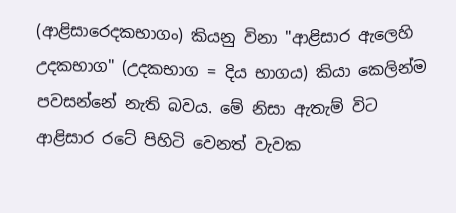(ආළිසාරෙදකභාගං) කියනු විනා "ආළිසාර ඇලෙහි උදකභාග" (උදකභාග = දිය භාගය) කියා කෙලින්ම පවසන්නේ නැති බවය. මේ නිසා ඇතැම් විට ආළිසාර රටේ පිහිටි වෙනත් වැවක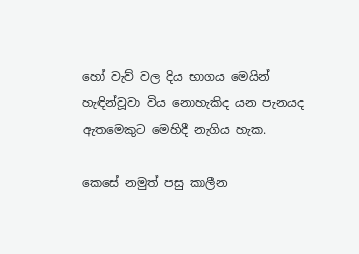හෝ වැව් වල දිය භාගය මෙයින් හැඳින්වූවා විය නොහැකිද යන පැනයද ඇතමෙකුට මෙහිදී නැගිය හැක.

කෙසේ නමුත් පසු කාලීන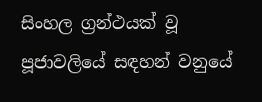සිංහල ග්‍රන්ථයක් වූ පූජාවලියේ සඳහන් වනුයේ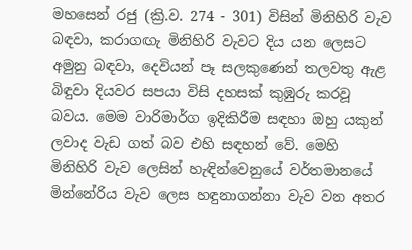මහසෙන් රජු (ක්‍රි.ව. 274 - 301) විසින් මිනිහිරි වැව බඳවා, කරාගඟැ මිනිහිරි වැවට දිය යන ලෙසට අමුනු බඳවා, දෙවියන් පෑ සලකුණෙන් තලවතු ඇළ බිඳුවා දියවර සපයා විසි දහසක් කුඹුරු කරවූ බවය. මෙම වාරිමාර්ග ඉදිකිරීම සඳහා ඔහු යකුන් ලවාද වැඩ ගත් බව එහි සඳහන් වේ. මෙහි මිනිහිරි වැව ලෙසින් හැඳින්වෙනුයේ වර්තමානයේ මින්නේරිය වැව ලෙස හඳුනාගන්නා වැව වන අතර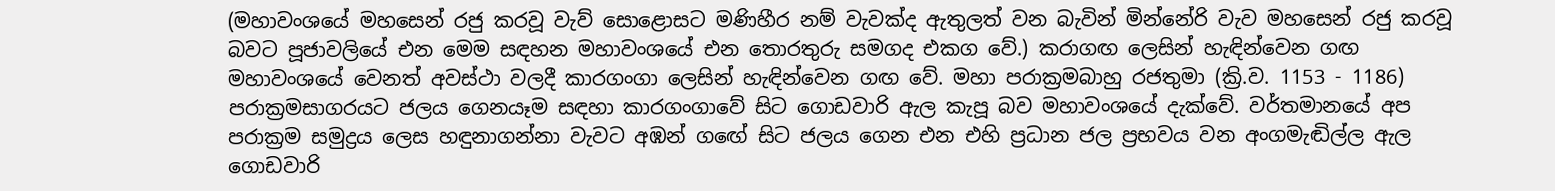(මහාවංශයේ මහසෙන් රජු කරවූ වැව් සොළොසට මණිහීර නම් වැවක්ද ඇතුලත් වන බැවින් මින්නේරි වැව මහසෙන් රජු කරවූ බවට පූජාවලියේ එන මෙම සඳහන මහාවංශයේ එන තොරතුරු සමගද එකග වේ.) කරාගඟ ලෙසින් හැඳින්වෙන ගඟ මහාවංශයේ වෙනත් අවස්ථා වලදී කාරගංගා ලෙසින් හැඳින්වෙන ගඟ වේ. මහා පරාක්‍රමබාහු රජතුමා (ක්‍රි.ව. 1153 - 1186) පරාක්‍රමසාගරයට ජලය ගෙනයෑම සඳහා කාරගංගාවේ සිට ගොඩවාරි ඇල කැපූ බව මහාවංශයේ දැක්වේ. වර්තමානයේ අප පරාක්‍රම සමුද්‍රය ලෙස හඳුනාගන්නා වැවට අඹන් ගඟේ සිට ජලය ගෙන එන එහි ප්‍රධාන ජල ප්‍රභවය වන අංගමැඬිල්ල ඇල ගොඩවාරි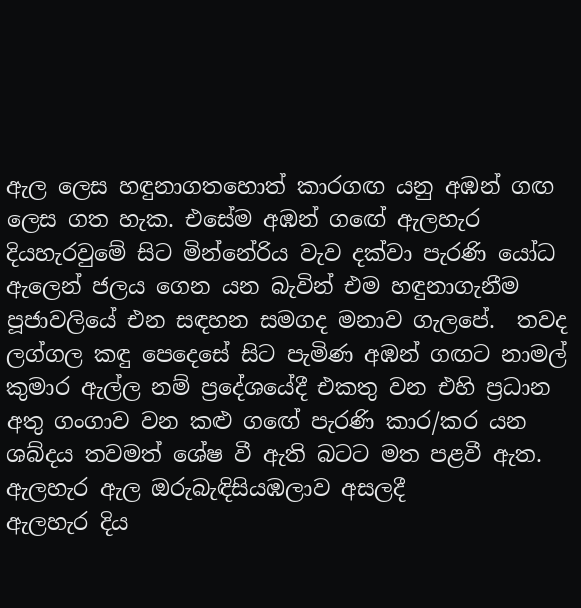ඇල ලෙස හඳුනාගතහොත් කාරගඟ යනු අඹන් ගඟ ලෙස ගත හැක. එසේම අඹන් ගඟේ ඇලහැර දියහැරවුමේ සිට මින්නේරිය වැව දක්වා පැරණි යෝධ ඇලෙන් ජලය ගෙන යන බැවින් එම හඳුනාගැනීම පූජාවලියේ එන සඳහන සමගද මනාව ගැලපේ.  තවද ලග්ගල කඳු පෙදෙසේ සිට පැමිණ අඹන් ගඟට නාමල් කුමාර ඇල්ල නම් ප්‍රදේශයේදී එකතු වන එහි ප්‍රධාන අතු ගංගාව වන කළු ගඟේ පැරණි කාර/කර යන ශබ්දය තවමත් ශේෂ වී ඇති බටට මත පළවී ඇත.
ඇලහැර ඇල ඔරුබැඳිසියඹලාව අසලදී
ඇලහැර දිය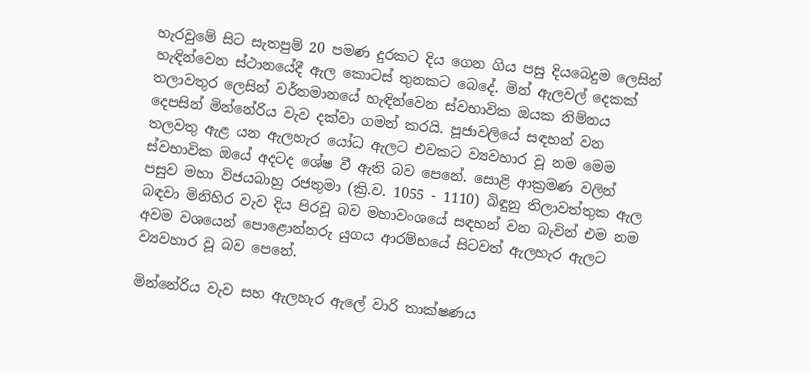හැරවුමේ සිට සැතපුම් 20 පමණ දුරකට දිය ගෙන ගිය පසු දියබෙදුම ලෙසින් හැඳින්වෙන ස්ථානයේදී ඇල කොටස් තුනකට බෙදේ. මින් ඇලවල් දෙකක් තලාවතුර ලෙසින් වර්තමානයේ හැඳින්වෙන ස්වභාවික ඔයක නිම්නය දෙපසින් මින්නේරිය වැව දක්වා ගමන් කරයි. පූජාවලියේ සඳහන් වන තලවතු ඇළ යන ඇලහැර යෝධ ඇලට එවකට ව්‍යවහාර වූ නම මෙම ස්වභාවික ඔයේ අදටද ශේෂ වී ඇති බව පෙනේ. සොළි ආක්‍රමණ වලින් පසුව මහා විජයබාහු රජතුමා (ක්‍රි.ව. 1055 - 1110) බිඳුනු තිලාවත්තුක ඇල බඳවා මිනිහිර වැව දිය පිරවූ බව මහාවංශයේ සඳහන් වන බැවින් එම නම අවම වශයෙන් පොළොන්නරු යුගය ආරම්භයේ සිටවත් ඇලහැර ඇලට ව්‍යවහාර වූ බව පෙනේ.

මින්නේරිය වැව සහ ඇලහැර ඇලේ වාරි තාක්ෂණය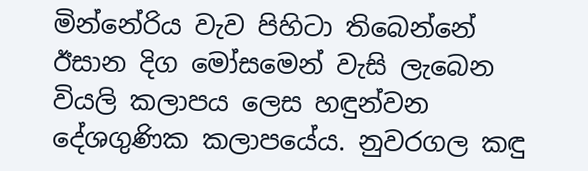මින්නේරිය වැව පිහිටා තිබෙන්නේ ඊසාන දිග මෝසමෙන් වැසි ලැබෙන වියලි කලාපය ලෙස හඳුන්වන දේශගුණික කලාපයේය. නුවරගල කඳු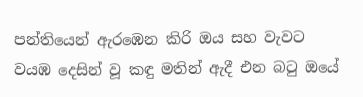පන්තියෙන් ඇරඹෙන කිරි ඔය සහ වැවට වයඹ දෙසින් වූ කඳු මතින් ඇදී එන බටු ඔයේ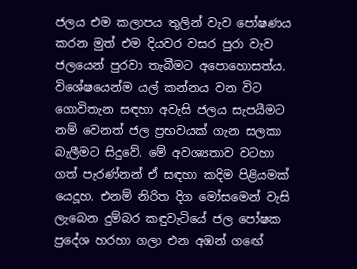ජලය එම කලාපය තුලින් වැව පෝෂණය කරන මුත් එම දියවර වසර පුරා වැව ජලයෙන් පුරවා තැබීමට අපොහොසත්ය. විශේෂයෙන්ම යල් කන්නය වන විට ගොවිතැන සඳහා අවැසි ජලය සැපයීමට නම් වෙනත් ජල ප්‍රභවයක් ගැන සලකා බැලීමට සිදුවේ. මේ අවශ්‍යතාව වටහා ගත් පැරණ්නන් ඒ සඳහා කදිම පිළියමක් යෙදූහ. එනම් නිරිත දිග මෝසමෙන් වැසි ලැබෙන දුම්බර කඳුවැටියේ ජල පෝෂක ප්‍රදේශ හරහා ගලා එන අඹන් ගඟේ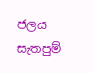ජලය සැතපුම්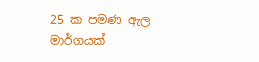25 ක පමණ ඇල මාර්ගයක්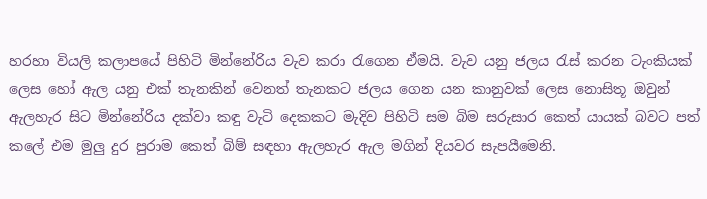හරහා වියලි කලාපයේ පිහිටි මින්නේරිය වැව කරා රැගෙන ඒමයි. වැව යනු ජලය රැස් කරන ටැංකියක් ලෙස හෝ ඇල යනු එක් තැනකින් වෙනත් තැනකට ජලය ගෙන යන කානුවක් ලෙස නොසිතූ ඔවුන් ඇලහැර සිට මින්නේරිය දක්වා කඳු වැටි දෙකකට මැදිව පිහිටි සම බිම සරුසාර කෙත් යායක් බවට පත් කලේ එම මුලු දුර පුරාම කෙත් බිම් සඳහා ඇලහැර ඇල මගින් දියවර සැපයීමෙනි.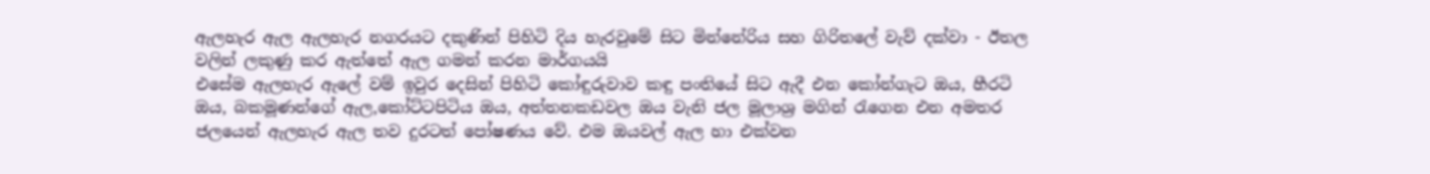ඇලහැර ඇල ඇලහැර නගරයට දකුණින් පිහිටි දිය හැරවුමේ සිට මින්නේරිය සහ ගිරිතලේ වැව් දක්වා - ඊතල වලින් ලකුණු කර ඇත්තේ ඇල ගමන් කරන මාර්ගයයි
එසේම ඇලහැර ඇලේ වම් ඉවුර දෙසින් පිහිටි කෝඳුරුවාව කඳු පංතියේ සිට ඇදී එන කෝන්ගැට ඔය, හීරටි ඔය, බකමූණන්ගේ ඇල,කෝට්ටපිටිය ඔය, අත්තනකඩවල ඔය වැනි ජල මූලාශ්‍ර මගින් රැගෙන එන අමතර ජලයෙන් ඇලහැර ඇල තව දුරටත් පෝෂණය වේ. එම ඔයවල් ඇල හා එක්වන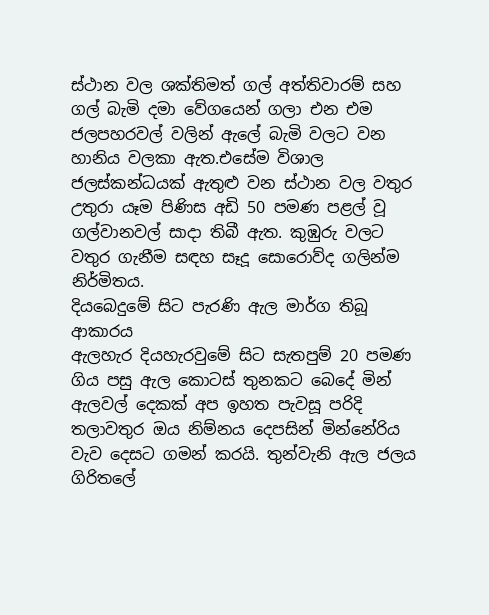ස්ථාන වල ශක්තිමත් ගල් අත්තිවාරම් සහ ගල් බැමි දමා වේගයෙන් ගලා එන එම ජලපහරවල් වලින් ඇලේ බැමි වලට වන හානිය වලකා ඇත.එසේම විශාල ජලස්කන්ධයක් ඇතුළු වන ස්ථාන වල වතුර උතුරා යෑම පිණිස අඩි 50 පමණ පළල් වූ ගල්වානවල් සාදා තිබී ඇත. කුඹුරු වලට වතුර ගැනීම සඳහ සෑදූ සොරොව්ද ගලින්ම නිර්මිතය.
දියබෙදුමේ සිට පැරණි ඇල මාර්ග තිබූ ආකාරය
ඇලහැර දියහැරවුමේ සිට සැතපුම් 20 පමණ ගිය පසු ඇල කොටස් තුනකට බෙදේ මින් ඇලවල් දෙකක් අප ඉහත පැවසූ පරිදි තලාවතුර ඔය නිම්නය දෙපසින් මින්නේරිය වැව දෙසට ගමන් කරයි. තුන්වැනි ඇල ජලය ගිරිතලේ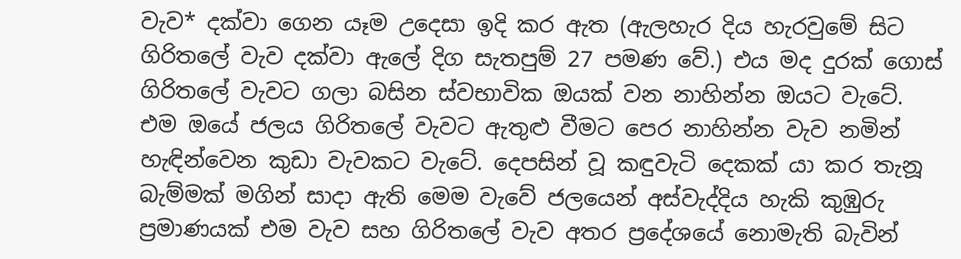වැව* දක්වා ගෙන යෑම උදෙසා ඉදි කර ඇත (ඇලහැර දිය හැරවුමේ සිට ගිරිතලේ වැව දක්වා ඇලේ දිග සැතපුම් 27 පමණ වේ.) එය මද දුරක් ගොස් ගිරිතලේ වැවට ගලා බසින ස්වභාවික ඔයක් වන නාහින්න ඔයට වැටේ. එම ඔයේ ජලය ගිරිතලේ වැවට ඇතුළු වීමට පෙර නාහින්න වැව නමින් හැඳින්වෙන කුඩා වැවකට වැටේ. දෙපසින් වූ කඳුවැටි දෙකක් යා කර තැනූ බැම්මක් මගින් සාදා ඇති මෙම වැවේ ජලයෙන් අස්වැද්දිය හැකි කුඹුරු ප්‍රමාණයක් එම වැව සහ ගිරිතලේ වැව අතර ප්‍රදේශයේ නොමැති බැවින්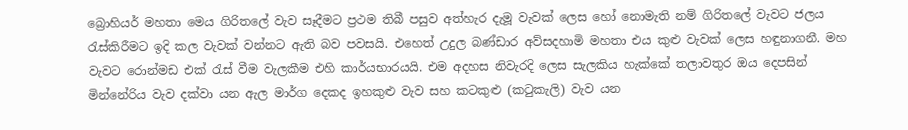බ්‍රොහියර් මහතා මෙය ගිරිතලේ වැව සෑදීමට ප්‍රථම තිබී පසුව අත්හැර දැමූ වැවක් ලෙස හෝ නොමැති නම් ගිරිතලේ වැවට ජලය රැස්කිරීමට ඉදි කල වැවක් වන්නට ඇති බව පවසයි. එහෙත් උදුල බණ්ඩාර අව්සදහාමි මහතා එය කුළු වැවක් ලෙස හඳුනාගනී. මහ වැවට රොන්මඩ එක් රැස් වීම වැලකීම එහි කාර්යභාරයයි. එම අදහස නිවැරදි ලෙස සැලකිය හැක්කේ තලාවතුර ඔය දෙපසින් මින්නේරිය වැව දක්වා යන ඇල මාර්ග දෙකද ඉහකුළු වැව සහ කටකුළු (කටුකැලි) වැව යන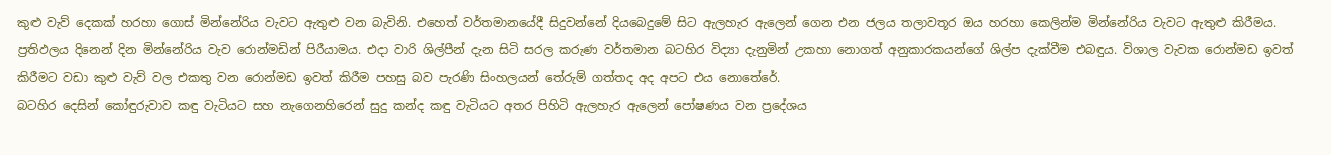කුළු වැව් දෙකක් හරහා ගොස් මින්නේරිය වැවට ඇතුළු වන බැවිනි. එහෙත් වර්තමානයේදී සිදුවන්නේ දියබෙදුමේ සිට ඇලහැර ඇලෙන් ගෙන එන ජලය තලාවතූර ඔය හරහා කෙලින්ම මින්නේරිය වැවට ඇතුළු කිරීමය. ප්‍රතිඵලය දිනෙන් දින මින්නේරිය වැව රොන්මඩින් පිරීයාමය. එදා වාරි ශිල්පීන් දැන සිටි සරල කරුණ වර්තමාන බටහිර විද්‍යා දැනුමින් උකහා නොගත් අනුකාරකයන්ගේ ශිල්ප දැක්වීම එබඳුය. විශාල වැවක රොන්මඩ ඉවත් කිරීමට වඩා කුළු වැව් වල එකතු වන රොන්මඩ ඉවත් කිරීම පහසු බව පැරණි සිංහලයන් තේරුම් ගත්තද අද අපට එය නොතේරේ.
බටහිර දෙසින් කෝඳුරුවාව කඳු වැටියට සහ නැගෙනහිරෙන් සුදු කන්ද කඳු වැටියට අතර පිහිටි ඇලහැර ඇලෙන් පෝෂණය වන ප්‍රදේශය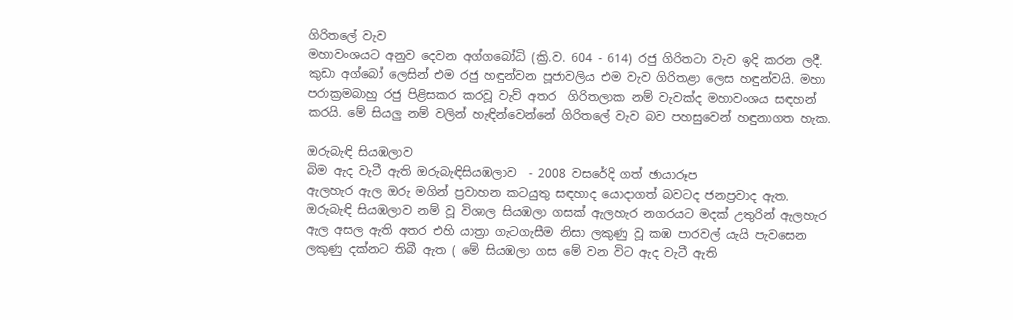ගිරිතලේ වැව
මහාවංශයට අනුව දෙවන අග්ගබෝධි (ක්‍රි.ව. 604 - 614) රජු ගිරිතටා වැව ඉදි කරන ලදී. කුඩා අග්බෝ ලෙසින් එම රජු හඳුන්වන පූජාවලිය එම වැව ගිරිතළා ලෙස හඳුන්වයි. මහා පරාක්‍රමබාහු රජු පිළිසකර කරවූ වැව් අතර  ගිරිතලාක නම් වැවක්ද මහාවංශය සඳහන් කරයි. මේ සියලු නම් වලින් හැඳින්වෙන්නේ ගිරිතලේ වැව බව පහසුවෙන් හඳුනාගත හැක.

ඔරුබැඳි සියඹලාව
බිම ඇද වැටී ඇති ඔරුබැඳිසියඹලාව  - 2008 වසරේදි ගත් ඡායාරූප
ඇලහැර ඇල ඔරු මගින් ප්‍රවාහන කටයුතු සඳහාද යොදාගත් බවටද ජනප්‍රවාද ඇත. ඔරුබැඳි සියඹලාව නම් වූ විශාල සියඹලා ගසක් ඇලහැර නගරයට මදක් උතුරින් ඇලහැර ඇල අසල ඇති අතර එහි යාත්‍රා ගැටගැසීම නිසා ලකුණු වූ කඹ පාරවල් යැයි පැවසෙන ලකුණු දක්නට තිබී ඇත ( මේ සියඹලා ගස මේ වන විට ඇද වැටී ඇති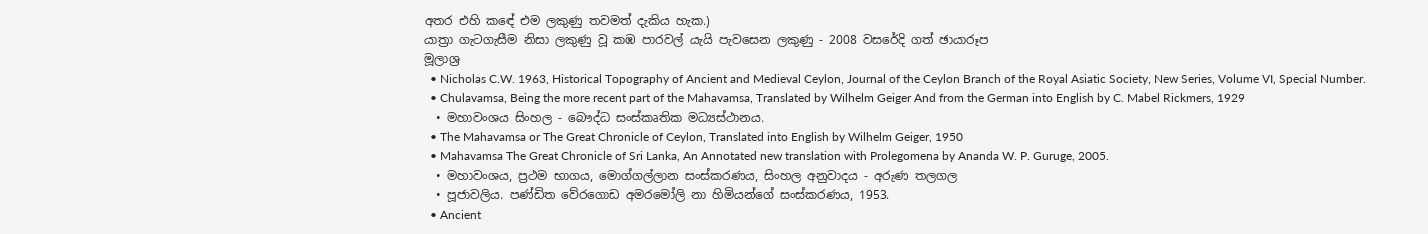අතර එහි කඳේ එම ලකුණු තවමත් දැකිය හැක.)
යාත්‍රා ගැටගැසීම නිසා ලකුණු වූ කඹ පාරවල් යැයි පැවසෙන ලකුණු - 2008 වසරේදි ගත් ඡායාරූප
මූලාශ්‍ර
  • Nicholas C.W. 1963, Historical Topography of Ancient and Medieval Ceylon, Journal of the Ceylon Branch of the Royal Asiatic Society, New Series, Volume VI, Special Number.
  • Chulavamsa, Being the more recent part of the Mahavamsa, Translated by Wilhelm Geiger And from the German into English by C. Mabel Rickmers, 1929
  • මහාවංශය සිංහල - බෞද්ධ සංස්කෘතික මධ්‍යස්ථානය.
  • The Mahavamsa or The Great Chronicle of Ceylon, Translated into English by Wilhelm Geiger, 1950
  • Mahavamsa The Great Chronicle of Sri Lanka, An Annotated new translation with Prolegomena by Ananda W. P. Guruge, 2005.
  • මහාවංශය, ප්‍රථම භාගය, මොග්ගල්ලාන සංස්කරණය, සිංහල අනුවාදය - අරුණ තලගල
  • පූජාවලිය. පණ්ඩිත වේරගොඩ අමරමෝලි නා හිමියන්ගේ සංස්කරණය, 1953.
  • Ancient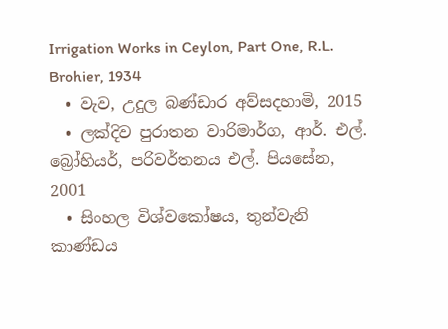Irrigation Works in Ceylon, Part One, R.L. Brohier, 1934
  • වැව, උදුල බණ්ඩාර අව්සදහාමි, 2015
  • ලක්දිව පුරාතන වාරිමාර්ග, ආර්. එල්. බ්‍රෝහියර්, පරිවර්තනය එල්. පියසේන, 2001
  • සිංහල විශ්වකෝෂය, තුන්වැනි කාණ්ඩය